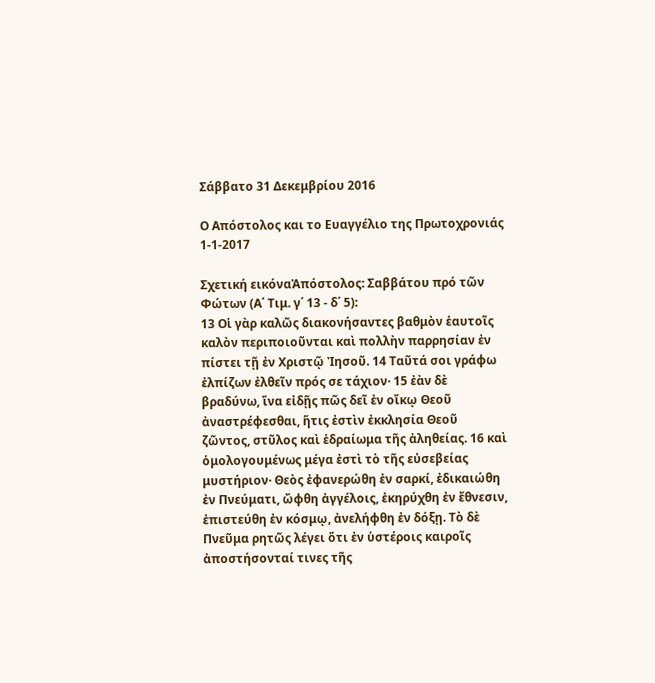Σάββατο 31 Δεκεμβρίου 2016

Ο Απόστολος και το Ευαγγέλιο της Πρωτοχρονιάς 1-1-2017

Σχετική εικόναἈπόστολος: Σαββάτου πρό τῶν Φώτων (Α΄ Τιμ. γ΄ 13 - δ΄ 5):
13 Οἱ γὰρ καλῶς διακονήσαντες βαθμὸν ἑαυτοῖς καλὸν περιποιοῦνται καὶ πολλὴν παρρησίαν ἐν πίστει τῇ ἐν Χριστῷ Ἰησοῦ. 14 Ταῦτά σοι γράφω ἐλπίζων ἐλθεῖν πρός σε τάχιον· 15 ἐὰν δὲ βραδύνω, ἵνα εἰδῇς πῶς δεῖ ἐν οἴκῳ Θεοῦ ἀναστρέφεσθαι, ἥτις ἐστὶν ἐκκλησία Θεοῦ ζῶντος, στῦλος καὶ ἑδραίωμα τῆς ἀληθείας. 16 καὶ ὁμολογουμένως μέγα ἐστὶ τὸ τῆς εὐσεβείας μυστήριον· Θεὸς ἐφανερώθη ἐν σαρκί, ἐδικαιώθη ἐν Πνεύματι, ὤφθη ἀγγέλοις, ἐκηρύχθη ἐν ἔθνεσιν, ἐπιστεύθη ἐν κόσμῳ, ἀνελήφθη ἐν δόξῃ. Τὸ δὲ Πνεῦμα ρητῶς λέγει ὅτι ἐν ὑστέροις καιροῖς ἀποστήσονταί τινες τῆς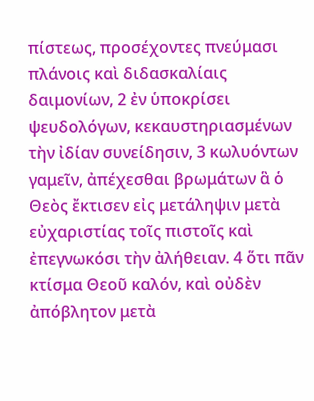πίστεως, προσέχοντες πνεύμασι πλάνοις καὶ διδασκαλίαις δαιμονίων, 2 ἐν ὑποκρίσει ψευδολόγων, κεκαυστηριασμένων τὴν ἰδίαν συνείδησιν, 3 κωλυόντων γαμεῖν, ἀπέχεσθαι βρωμάτων ἃ ὁ Θεὸς ἔκτισεν εἰς μετάληψιν μετὰ εὐχαριστίας τοῖς πιστοῖς καὶ ἐπεγνωκόσι τὴν ἀλήθειαν. 4 ὅτι πᾶν κτίσμα Θεοῦ καλόν, καὶ οὐδὲν ἀπόβλητον μετὰ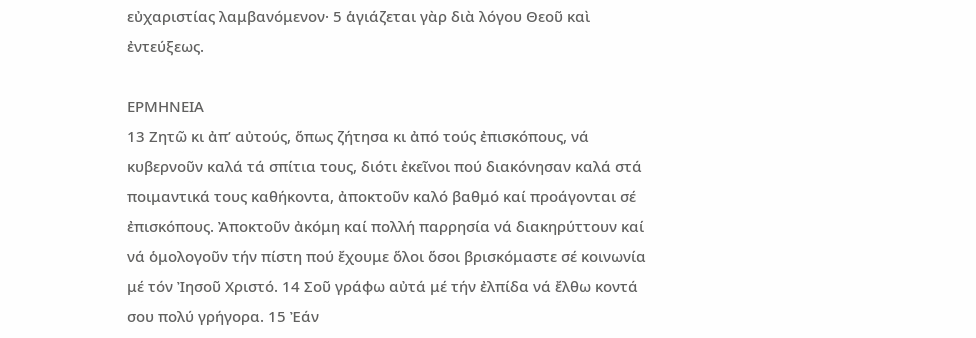εὐχαριστίας λαμβανόμενον· 5 ἁγιάζεται γὰρ διὰ λόγου Θεοῦ καὶ ἐντεύξεως.

ΕΡΜΗΝΕΙΑ
13 Ζητῶ κι ἀπ’ αὐτούς, ὅπως ζήτησα κι ἀπό τούς ἐπισκόπους, νά κυβερνοῦν καλά τά σπίτια τους, διότι ἐκεῖνοι πού διακόνησαν καλά στά ποιμαντικά τους καθήκοντα, ἀποκτοῦν καλό βαθμό καί προάγονται σέ ἐπισκόπους. Ἀποκτοῦν ἀκόμη καί πολλή παρρησία νά διακηρύττουν καί νά ὁμολογοῦν τήν πίστη πού ἔχουμε ὅλοι ὅσοι βρισκόμαστε σέ κοινωνία μέ τόν Ἰησοῦ Χριστό. 14 Σοῦ γράφω αὐτά μέ τήν ἐλπίδα νά ἔλθω κοντά σου πολύ γρήγορα. 15 Ἐάν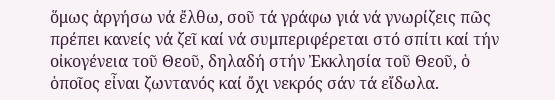ὅμως ἀργήσω νά ἔλθω, σοῦ τά γράφω γιά νά γνωρίζεις πῶς πρέπει κανείς νά ζεῖ καί νά συμπεριφέρεται στό σπίτι καί τήν οἰκογένεια τοῦ Θεοῦ, δηλαδή στήν Ἐκκλησία τοῦ Θεοῦ, ὁ ὁποῖος εἶναι ζωντανός καί ὄχι νεκρός σάν τά εἴδωλα.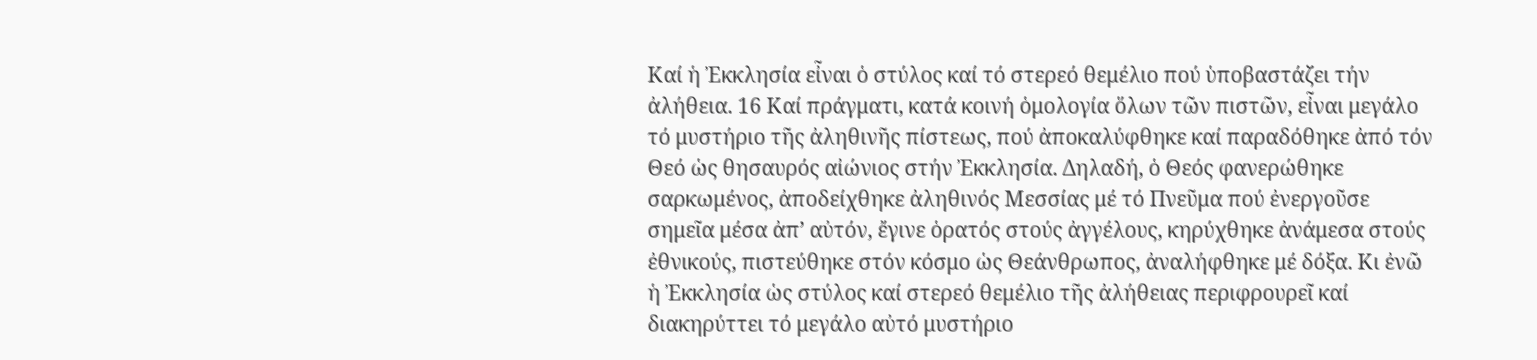Καί ἡ Ἐκκλησία εἶναι ὁ στύλος καί τό στερεό θεμέλιο πού ὑποβαστάζει τήν ἀλήθεια. 16 Καί πράγματι, κατά κοινή ὁμολογία ὅλων τῶν πιστῶν, εἶναι μεγάλο τό μυστήριο τῆς ἀληθινῆς πίστεως, πού ἀποκαλύφθηκε καί παραδόθηκε ἀπό τόν Θεό ὡς θησαυρός αἰώνιος στήν Ἐκκλησία. Δηλαδή, ὁ Θεός φανερώθηκε σαρκωμένος, ἀποδείχθηκε ἀληθινός Μεσσίας μέ τό Πνεῦμα πού ἐνεργοῦσε σημεῖα μέσα ἀπ’ αὐτόν, ἔγινε ὁρατός στούς ἀγγέλους, κηρύχθηκε ἀνάμεσα στούς ἐθνικούς, πιστεύθηκε στόν κόσμο ὡς Θεάνθρωπος, ἀναλήφθηκε μέ δόξα. Κι ἐνῶ ἡ Ἐκκλησία ὡς στύλος καί στερεό θεμέλιο τῆς ἀλήθειας περιφρουρεῖ καί διακηρύττει τό μεγάλο αὐτό μυστήριο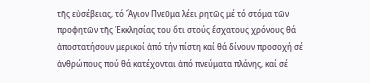τῆς εὐσέβειας, τό Ἅγιον Πνεῦμα λέει ρητῶς μέ τό στόμα τῶν προφητῶν τῆς Ἐκκλησίας του ὅτι στούς ἔσχατους χρόνους θά ἀποστατήσουν μερικοί ἀπό τήν πίστη καί θά δίνουν προσοχή σέ ἀνθρώπους πού θά κατέχονται ἀπό πνεύματα πλάνης, καί σέ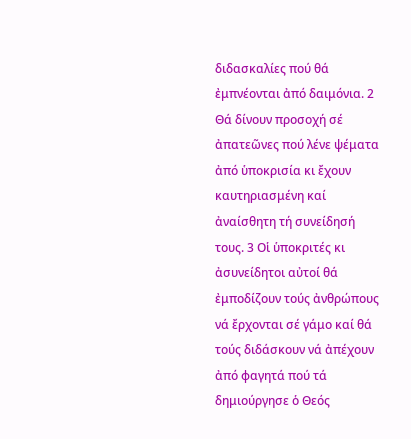διδασκαλίες πού θά ἐμπνέονται ἀπό δαιμόνια. 2 Θά δίνουν προσοχή σέ ἀπατεῶνες πού λένε ψέματα ἀπό ὑποκρισία κι ἔχουν καυτηριασμένη καί ἀναίσθητη τή συνείδησή τους. 3 Οἱ ὑποκριτές κι ἀσυνείδητοι αὐτοί θά ἐμποδίζουν τούς ἀνθρώπους νά ἔρχονται σέ γάμο καί θά τούς διδάσκουν νά ἀπέχουν ἀπό φαγητά πού τά δημιούργησε ὁ Θεός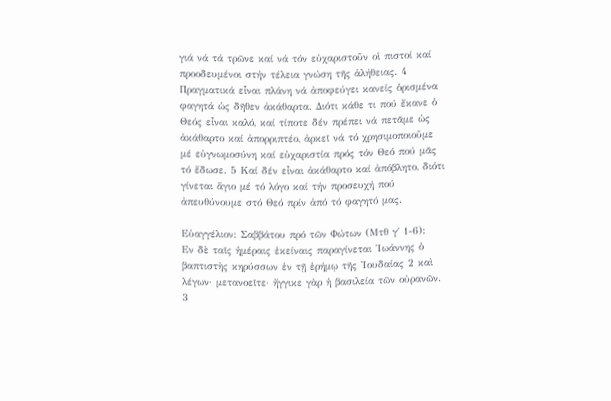γιά νά τά τρῶνε καί νά τόν εὐχαριστοῦν οἱ πιστοί καί προοδευμένοι στήν τέλεια γνώση τῆς ἀλήθειας. 4 Πραγματικά εἶναι πλάνη νά ἀποφεύγει κανείς ὁρισμένα φαγητά ὡς δῆθεν ἀκάθαρτα. Διότι κάθε τι πού ἔκανε ὁ Θεός εἶναι καλό, καί τίποτε δέν πρέπει νά πετᾶμε ὡς ἀκάθαρτο καί ἀπορριπτέο, ἀρκεῖ νά τό χρησιμοποιοῦμε μέ εὐγνωμοσύνη καί εὐχαριστία πρός τόν Θεό πού μᾶς τό ἔδωσε. 5 Καί δέν εἶναι ἀκάθαρτο καί ἀπόβλητο, διότι γίνεται ἅγιο μέ τό λόγο καί τήν προσευχή πού ἀπευθύνουμε στό Θεό πρίν ἀπό τό φαγητό μας.

Εὐαγγέλιον: Σαββάτου πρό τῶν Φώτων (Μτθ γ΄ 1-6):
Εν δὲ ταῖς ἡμέραις ἐκείναις παραγίνεται Ἰωάννης ὁ βαπτιστὴς κηρύσσων ἐν τῇ ἐρήμῳ τῆς Ἰουδαίας 2 καὶ λέγων· μετανοεῖτε· ἤγγικε γὰρ ἡ βασιλεία τῶν οὐρανῶν. 3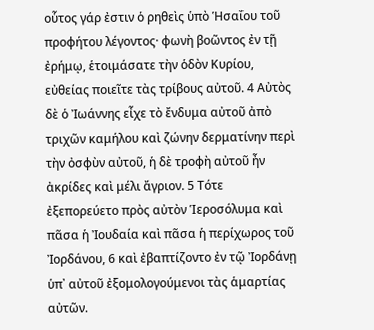οὗτος γάρ ἐστιν ὁ ρηθεὶς ὑπὸ Ἡσαΐου τοῦ προφήτου λέγοντος· φωνὴ βοῶντος ἐν τῇ ἐρήμῳ, ἑτοιμάσατε τὴν ὁδὸν Κυρίου, εὐθείας ποιεῖτε τὰς τρίβους αὐτοῦ. 4 Αὐτὸς δὲ ὁ Ἰωάννης εἶχε τὸ ἔνδυμα αὐτοῦ ἀπὸ τριχῶν καμήλου καὶ ζώνην δερματίνην περὶ τὴν ὀσφὺν αὐτοῦ, ἡ δὲ τροφὴ αὐτοῦ ἦν ἀκρίδες καὶ μέλι ἄγριον. 5 Τότε ἐξεπορεύετο πρὸς αὐτὸν Ἱεροσόλυμα καὶ πᾶσα ἡ Ἰουδαία καὶ πᾶσα ἡ περίχωρος τοῦ Ἰορδάνου, 6 καὶ ἐβαπτίζοντο ἐν τῷ Ἰορδάνῃ ὑπ᾿ αὐτοῦ ἐξομολογούμενοι τὰς ἁμαρτίας αὐτῶν.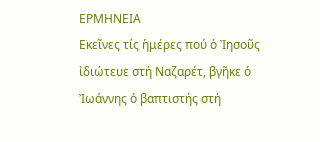ΕΡΜΗΝΕΙΑ
Εκεῖνες τίς ἡμέρες πού ὁ Ἰησοῦς ἰδιώτευε στή Ναζαρέτ, βγῆκε ὁ Ἰωάννης ὁ βαπτιστής στή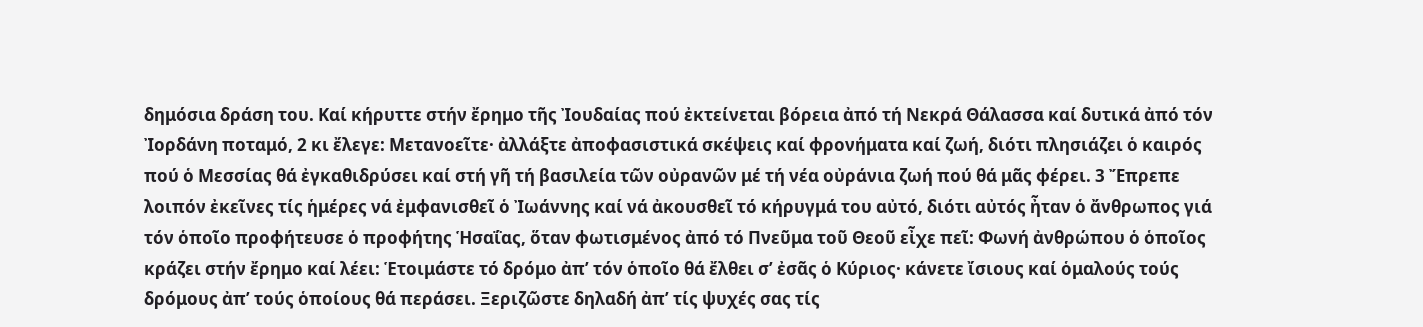δημόσια δράση του. Kαί κήρυττε στήν ἔρημο τῆς Ἰουδαίας πού ἐκτείνεται βόρεια ἀπό τή Νεκρά Θάλασσα καί δυτικά ἀπό τόν Ἰορδάνη ποταμό, 2 κι ἔλεγε: Μετανοεῖτε· ἀλλάξτε ἀποφασιστικά σκέψεις καί φρονήματα καί ζωή, διότι πλησιάζει ὁ καιρός πού ὁ Μεσσίας θά ἐγκαθιδρύσει καί στή γῆ τή βασιλεία τῶν οὐρανῶν μέ τή νέα οὐράνια ζωή πού θά μᾶς φέρει. 3 Ἔπρεπε λοιπόν ἐκεῖνες τίς ἡμέρες νά ἐμφανισθεῖ ὁ Ἰωάννης καί νά ἀκουσθεῖ τό κήρυγμά του αὐτό, διότι αὐτός ἦταν ὁ ἄνθρωπος γιά τόν ὁποῖο προφήτευσε ὁ προφήτης Ἡσαΐας, ὅταν φωτισμένος ἀπό τό Πνεῦμα τοῦ Θεοῦ εἶχε πεῖ: Φωνή ἀνθρώπου ὁ ὁποῖος κράζει στήν ἔρημο καί λέει: Ἑτοιμάστε τό δρόμο ἀπ’ τόν ὁποῖο θά ἔλθει σ’ ἐσᾶς ὁ Κύριος· κάνετε ἴσιους καί ὁμαλούς τούς δρόμους ἀπ’ τούς ὁποίους θά περάσει. Ξεριζῶστε δηλαδή ἀπ’ τίς ψυχές σας τίς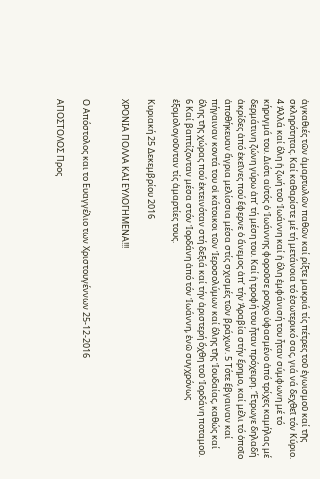ἀγκαθιές τῶν ἁμαρτωλῶν παθῶν καί ρίξτε μακριά τίς πέτρες τοῦ ἐγωισμοῦ καί τῆς σκληρότητας. Καί καθαρίστε μέ τή μετάνοια τό ἐσωτερικό σας, γιά νά δεχθεῖ τόν Κύριο. 4 Ἀλλά καί ὅλη ἡ ζωή τοῦ Ἰωάννη καί ἡ ὅλη ἐμφάνισή του ἦταν σύμφωνη μέ τό κήρυγμά του. Διότι αὐτός ὁ Ἰωάννης φοροῦσε ροῦχο ὑφασμένο ἀπό τρίχες καμήλας μέ δερμάτινη ζώνη γύρω ἀπ’ τή μέση του. Καί ἡ τροφή του ἦταν πρόχειρη. Ἔτρωγε δηλαδή ἀκρίδες ἀπό ἐκεῖνες πού ἔφερνε ὁ ἄνεμος ἀπ’ τήν Ἀραβία στήν ἔρημο, καί μέλι τό ὁποῖο ἀποθήκευαν ἄγρια μελίσσια μέσα στίς σχισμές τῶν βράχων. 5 Τότε ἔβγαιναν καί πήγαιναν κοντά του οἱ κάτοικοι τῶν Ἱεροσολύμων καί ὅλης τῆς Ἰουδαίας, καθώς καί ὅλης τῆς χώρας πού ἐκτεινόταν στή δεξιά καί τήν ἀριστερή ὄχθη τοῦ Ἰορδάνη ποταμοῦ. 6 Καί βαπτίζονταν μέσα στόν Ἰορδάνη ἀπό τόν Ἰωάννη, ἐνῶ συγχρόνως ἐξομολογοῦνταν τίς ἁμαρτίες τους.

Κυριακή 25 Δεκεμβρίου 2016

ΧΡΟΝΙΑ ΠΟΛΛΑ ΚΑΙ ΕΥΛΟΓΗΜΕΝΑ!!!


Ο Απόστολος και το Ευαγγέλιο των Χριστουγέννων 25-12-2016

ΑΠΟΣΤΟΛΟΣ Προς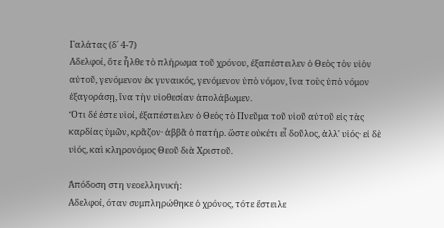Γαλάτας (δ΄ 4-7)
Αδελφοί, ὅτε ἦλθε τὸ πλήρωμα τοῦ χρόνου, ἐξαπέστειλεν ὁ Θεὸς τὸν υἱὸν αὐτοῦ, γενόμενον ἐκ γυναικός, γενόμενον ὑπὸ νόμον, ἵνα τοὺς ὑπὸ νόμον ἐξαγοράσῃ, ἵνα τὴν υἱοθεσίαν ἀπολάβωμεν.
Ὅτι δέ ἐστε υἱοί, ἐξαπέστειλεν ὁ Θεὸς τὸ Πνεῦμα τοῦ υἱοῦ αὐτοῦ εἰς τὰς καρδίας ὑμῶν, κρᾶζον· ἀββᾶ ὁ πατήρ. ὥστε οὐκέτι εἶ δοῦλος, ἀλλ' υἱός· εἰ δὲ υἱός, καὶ κληρονόμος Θεοῦ διὰ Χριστοῦ.

Ἀπόδοση στη νεοελληνική:
Αδελφοί, όταν συμπληρώθηκε ὁ χρόνος, τότε ἔστειλε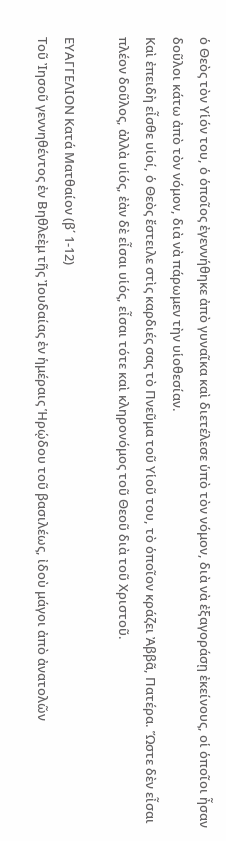ὁ Θεὸς τὸν Υἱόν του, ὁ ὁποῖος ἐγεννήθηκε ἀπὸ γυναῖκα καὶ διετέλεσε ὑπὸ τὸν νόμον, διὰ νὰ ἐξαγοράσῃ ἐκείνους, οἱ ὁποῖοι ἦσαν δοῦλοι κάτω ἀπὸ τὸν νόμον, διὰ νὰ πάρωμεν τὴν υἱοθεσίαν.
Καὶ ἐπειδὴ εἶσθε υἱοί, ὁ Θεὸς ἔστειλε στὶς καρδιές σας τὸ Πνεῦμα τοῦ Υἱοῦ του, τὸ ὁποῖον κράζει Ἀββᾶ, Πατέρα. Ὥστε δὲν εἶσαι πλέον δοῦλος, ἀλλὰ υἱός, ἐὰν δὲ εἶσαι υἱός, εἶσαι τότε καὶ κληρονόμος τοῦ Θεοῦ διὰ τοῦ Χριστοῦ.

ΕΥΑΓΓΕΛΙΟΝ Κατά Ματθαίον (β΄ 1-12)
Τοῦ Ἰησοῦ γεννηθέντος ἐν Βηθλεὲμ τῆς Ἰουδαίας ἐν ἡμέραις Ἡρῴδου τοῦ βασιλέως, ἰδοὺ μάγοι ἀπὸ ἀνατολῶν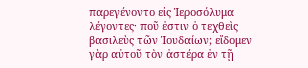παρεγένοντο εἰς Ἱεροσόλυμα λέγοντες· ποῦ ἐστιν ὁ τεχθεὶς βασιλεὺς τῶν Ἰουδαίων; εἴδομεν γὰρ αὐτοῦ τὸν ἀστέρα ἐν τῇ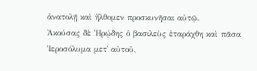ἀνατολῇ καὶ ἤλθομεν προσκυνῆσαι αὐτῷ.
Ἀκούσας δὲ Ἡρῴδης ὁ βασιλεὺς ἐταράχθη καὶ πᾶσα Ἱεροσόλυμα μετ᾿ αὐτοῦ,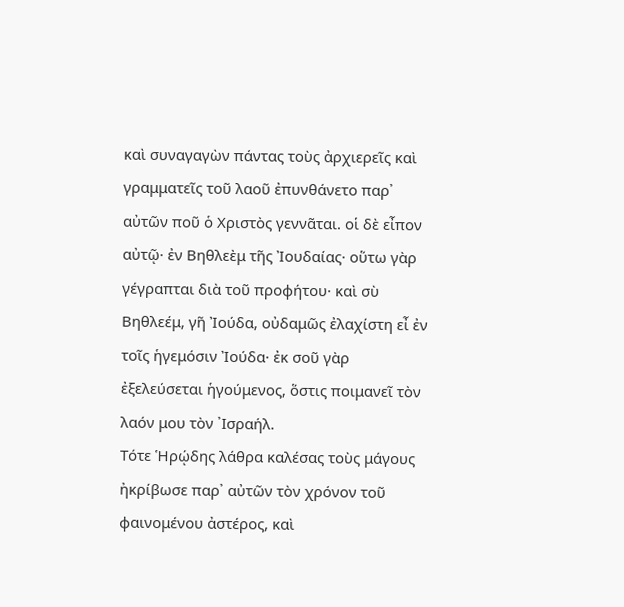καὶ συναγαγὼν πάντας τοὺς ἀρχιερεῖς καὶ γραμματεῖς τοῦ λαοῦ ἐπυνθάνετο παρ᾿ αὐτῶν ποῦ ὁ Χριστὸς γεννᾶται. οἱ δὲ εἶπον αὐτῷ· ἐν Βηθλεὲμ τῆς Ἰουδαίας· οὕτω γὰρ γέγραπται διὰ τοῦ προφήτου· καὶ σὺ Βηθλεέμ, γῆ Ἰούδα, οὐδαμῶς ἐλαχίστη εἶ ἐν τοῖς ἡγεμόσιν Ἰούδα· ἐκ σοῦ γὰρ ἐξελεύσεται ἡγούμενος, ὅστις ποιμανεῖ τὸν λαόν μου τὸν ᾿Ισραήλ.
Τότε Ἡρῴδης λάθρα καλέσας τοὺς μάγους ἠκρίβωσε παρ᾿ αὐτῶν τὸν χρόνον τοῦ φαινομένου ἀστέρος, καὶ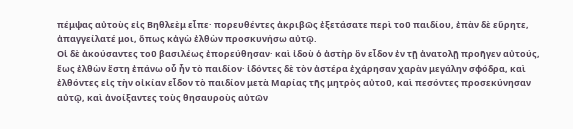πέμψας αὐτοὺς εἰς Βηθλεὲμ εἶπε· πορευθέντες ἀκριβῶς ἐξετάσατε περὶ τοῦ παιδίου, ἐπὰν δὲ εὕρητε, ἀπαγγείλατέ μοι, ὅπως κἀγὼ ἐλθὼν προσκυνήσω αὐτῷ.
Οἱ δὲ ἀκούσαντες τοῦ βασιλέως ἐπορεύθησαν· καὶ ἰδοὺ ὁ ἀστὴρ ὃν εἶδον ἐν τῇ ἀνατολῇ προῆγεν αὐτούς, ἕως ἐλθὼν ἔστη ἐπάνω οὗ ἦν τὸ παιδίον· ἰδόντες δὲ τὸν ἀστέρα ἐχάρησαν χαρὰν μεγάλην σφόδρα, καὶ ἐλθόντες εἰς τὴν οἰκίαν εἶδον τὸ παιδίον μετὰ Μαρίας τῆς μητρὸς αὐτοῦ, καὶ πεσόντες προσεκύνησαν αὐτῷ, καὶ ἀνοίξαντες τοὺς θησαυροὺς αὐτῶν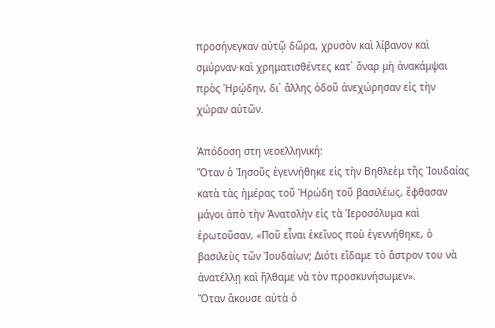προσήνεγκαν αὐτῷ δῶρα, χρυσὸν καὶ λίβανον καὶ σμύρναν·καὶ χρηματισθέντες κατ᾿ ὄναρ μὴ ἀνακάμψαι πρὸς Ἡρῴδην, δι᾿ ἄλλης ὁδοῦ ἀνεχώρησαν εἰς τὴν χώραν αὐτῶν.

Ἀπόδοση στη νεοελληνική:
Ὅταν ὁ Ἰησοῦς ἐγεννήθηκε εἰς τὴν Βηθλεὲμ τῆς Ἰουδαίας κατὰ τὰς ἡμέρας τοῦ Ἡρώδη τοῦ βασιλέως, ἔφθασαν μάγοι ἀπὸ τὴν Ἀνατολὴν εἰς τὰ Ἱεροσόλυμα καὶ ἐρωτοῦσαν, «Ποῦ εἶναι ἐκεῖνος ποὺ ἐγεννήθηκε, ὁ βασιλεὺς τῶν Ἰουδαίων; Διότι εἴδαμε τὸ ἄστρον του νὰ ἀνατέλλῃ καὶ ἤλθαμε νὰ τὸν προσκυνήσωμεν».
Ὅταν ἄκουσε αὐτὰ ὁ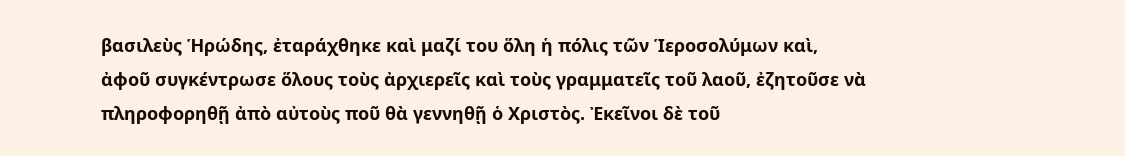βασιλεὺς Ἡρώδης, ἐταράχθηκε καὶ μαζί του ὅλη ἡ πόλις τῶν Ἱεροσολύμων καὶ, ἀφοῦ συγκέντρωσε ὅλους τοὺς ἀρχιερεῖς καὶ τοὺς γραμματεῖς τοῦ λαοῦ, ἐζητοῦσε νὰ πληροφορηθῇ ἀπὸ αὐτοὺς ποῦ θὰ γεννηθῇ ὁ Χριστὸς. Ἐκεῖνοι δὲ τοῦ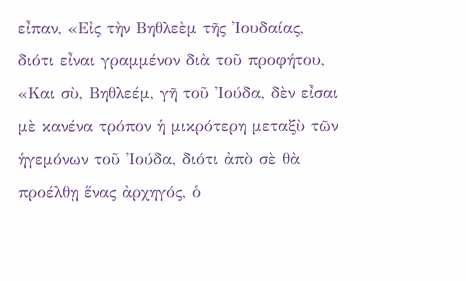εἶπαν, «Εἰς τὴν Βηθλεὲμ τῆς Ἰουδαίας, διότι εἶναι γραμμένον διὰ τοῦ προφήτου, «Και σὺ, Βηθλεέμ, γῆ τοῦ Ἰούδα, δὲν εἶσαι μὲ κανένα τρόπον ἡ μικρότερη μεταξὺ τῶν ἡγεμόνων τοῦ Ἰούδα, διότι ἀπὸ σὲ θὰ προέλθῃ ἕνας ἀρχηγός, ὁ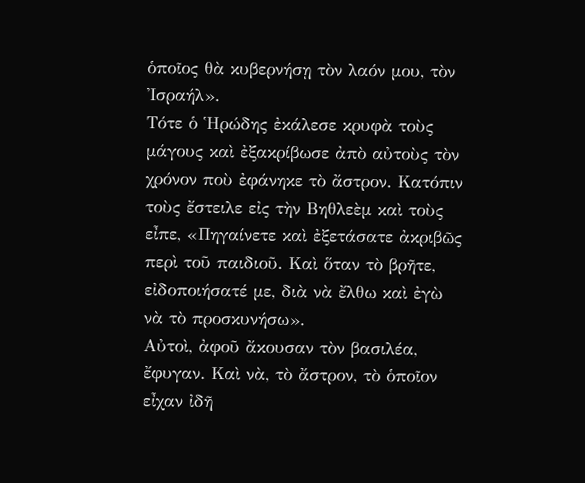ὁποῖος θὰ κυβερνήσῃ τὸν λαόν μου, τὸν Ἰσραήλ».
Τότε ὁ Ἡρώδης ἐκάλεσε κρυφὰ τοὺς μάγους καὶ ἐξακρίβωσε ἀπὸ αὐτοὺς τὸν χρόνον ποὺ ἐφάνηκε τὸ ἄστρον. Κατόπιν τοὺς ἔστειλε εἰς τὴν Βηθλεὲμ καὶ τοὺς εἶπε, «Πηγαίνετε καὶ ἐξετάσατε ἀκριβῶς περὶ τοῦ παιδιοῦ. Καὶ ὅταν τὸ βρῆτε, εἰδοποιήσατέ με, διὰ νὰ ἔλθω καὶ ἐγὼ νὰ τὸ προσκυνήσω».
Αὐτοὶ, ἀφοῦ ἄκουσαν τὸν βασιλέα, ἔφυγαν. Καὶ νὰ, τὸ ἄστρον, τὸ ὁποῖον εἶχαν ἰδῆ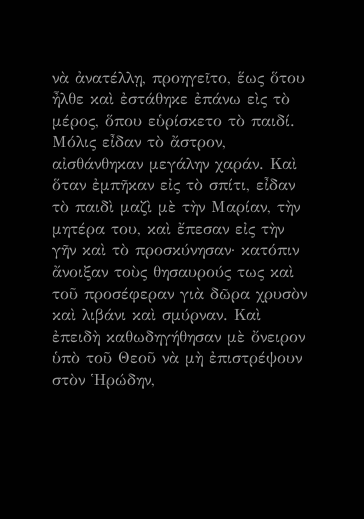νὰ ἀνατέλλῃ, προηγεῖτο, ἕως ὅτου ἦλθε καὶ ἐστάθηκε ἐπάνω εὶς τὸ μέρος, ὅπου εὑρίσκετο τὸ παιδί. Μόλις εἶδαν τὸ ἄστρον, αἰσθάνθηκαν μεγάλην χαράν. Καὶ ὅταν ἐμπῆκαν εἰς τὸ σπίτι, εἶδαν τὸ παιδὶ μαζὶ μὲ τὴν Μαρίαν, τὴν μητέρα του, καὶ ἔπεσαν εἰς τὴν γῆν καὶ τὸ προσκύνησαν· κατόπιν ἄνοιξαν τοὺς θησαυρούς τως καὶ τοῦ προσέφεραν γιὰ δῶρα χρυσὸν καὶ λιβάνι καὶ σμύρναν. Καὶ ἐπειδὴ καθωδηγήθησαν μὲ ὄνειρον ὑπὸ τοῦ Θεοῦ νὰ μὴ ἐπιστρέψουν στὸν Ἡρώδην,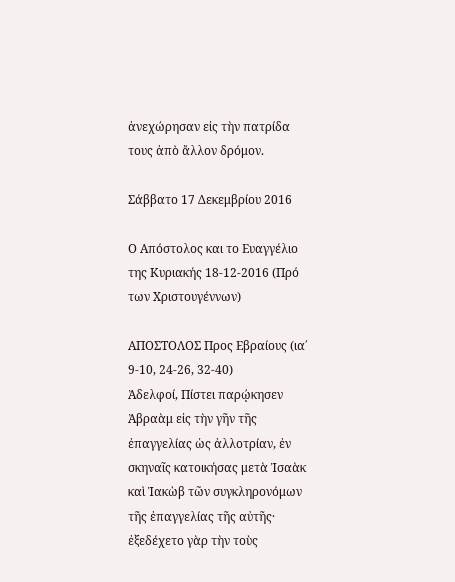ἀνεχώρησαν εἰς τὴν πατρίδα τους ἀπὸ ἄλλον δρόμον.

Σάββατο 17 Δεκεμβρίου 2016

Ο Απόστολος και το Ευαγγέλιο της Κυριακής 18-12-2016 (Πρό των Χριστουγέννων)

ΑΠΟΣΤΟΛΟΣ Προς Εβραίους (ια΄ 9-10, 24-26, 32-40)
Ἀδελφοί, Πίστει παρῴκησεν Ἀβραὰμ εἰς τὴν γῆν τῆς ἐπαγγελίας ὡς ἀλλοτρίαν, ἐν σκηναῖς κατοικήσας μετὰ Ἰσαὰκ καὶ Ἰακὼβ τῶν συγκληρονόμων τῆς ἐπαγγελίας τῆς αὐτῆς· ἐξεδέχετο γὰρ τὴν τοὺς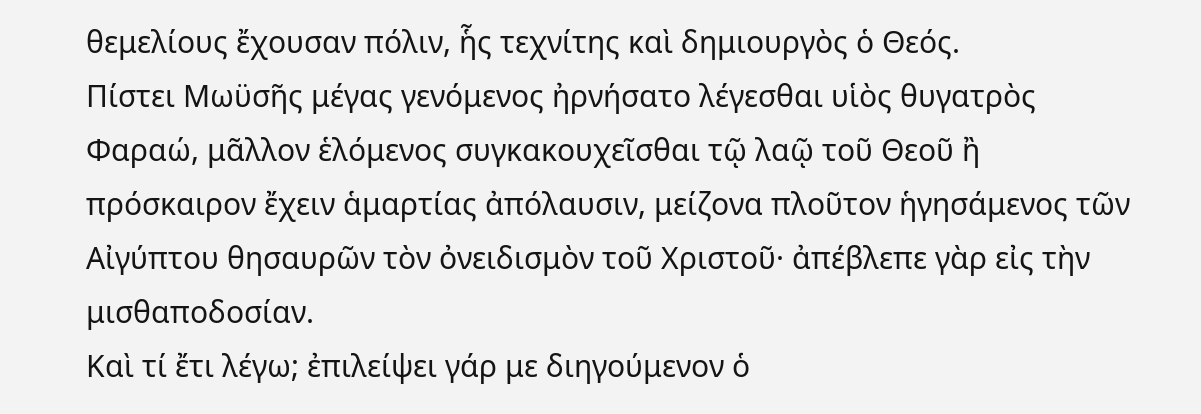θεμελίους ἔχουσαν πόλιν, ἧς τεχνίτης καὶ δημιουργὸς ὁ Θεός.
Πίστει Μωϋσῆς μέγας γενόμενος ἠρνήσατο λέγεσθαι υἱὸς θυγατρὸς Φαραώ, μᾶλλον ἑλόμενος συγκακουχεῖσθαι τῷ λαῷ τοῦ Θεοῦ ἢ πρόσκαιρον ἔχειν ἁμαρτίας ἀπόλαυσιν, μείζονα πλοῦτον ἡγησάμενος τῶν Αἰγύπτου θησαυρῶν τὸν ὀνειδισμὸν τοῦ Χριστοῦ· ἀπέβλεπε γὰρ εἰς τὴν μισθαποδοσίαν.
Καὶ τί ἔτι λέγω; ἐπιλείψει γάρ με διηγούμενον ὁ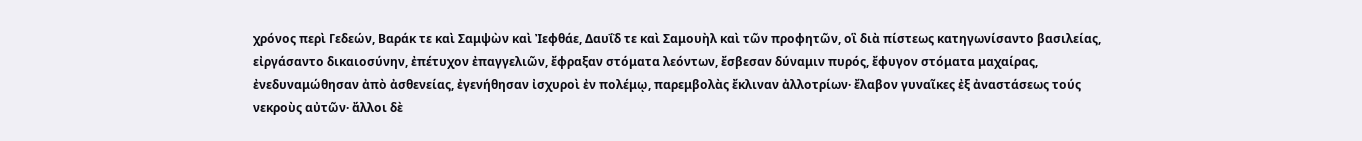χρόνος περὶ Γεδεών, Βαράκ τε καὶ Σαμψὼν καὶ Ἰεφθάε, Δαυΐδ τε καὶ Σαμουὴλ καὶ τῶν προφητῶν, οἳ διὰ πίστεως κατηγωνίσαντο βασιλείας, εἰργάσαντο δικαιοσύνην, ἐπέτυχον ἐπαγγελιῶν, ἔφραξαν στόματα λεόντων, ἔσβεσαν δύναμιν πυρός, ἔφυγον στόματα μαχαίρας, ἐνεδυναμώθησαν ἀπὸ ἀσθενείας, ἐγενήθησαν ἰσχυροὶ ἐν πολέμῳ, παρεμβολὰς ἔκλιναν ἀλλοτρίων· ἔλαβον γυναῖκες ἐξ ἀναστάσεως τούς νεκροὺς αὐτῶν· ἄλλοι δὲ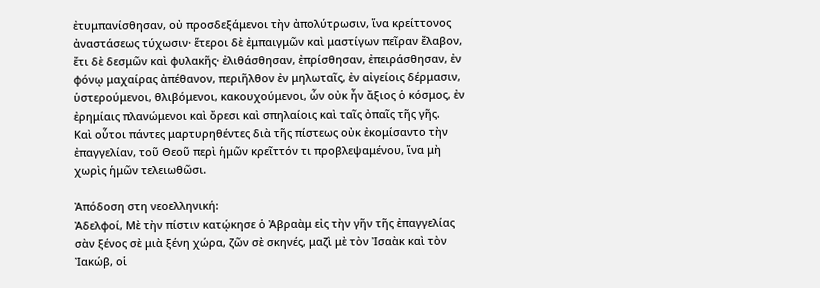ἐτυμπανίσθησαν, οὐ προσδεξάμενοι τὴν ἀπολύτρωσιν, ἵνα κρείττονος ἀναστάσεως τύχωσιν· ἕτεροι δὲ ἐμπαιγμῶν καὶ μαστίγων πεῖραν ἔλαβον, ἔτι δὲ δεσμῶν καὶ φυλακῆς· ἐλιθάσθησαν, ἐπρίσθησαν, ἐπειράσθησαν, ἐν φόνῳ μαχαίρας ἀπέθανον, περιῆλθον ἐν μηλωταῖς, ἐν αἰγείοις δέρμασιν, ὑστερούμενοι, θλιβόμενοι, κακουχούμενοι, ὧν οὐκ ἦν ἄξιος ὁ κόσμος, ἐν ἐρημίαις πλανώμενοι καὶ ὄρεσι καὶ σπηλαίοις καὶ ταῖς ὀπαῖς τῆς γῆς.
Καὶ οὗτοι πάντες μαρτυρηθέντες διὰ τῆς πίστεως οὐκ ἐκομίσαντο τὴν ἐπαγγελίαν, τοῦ Θεοῦ περὶ ἡμῶν κρεῖττόν τι προβλεψαμένου, ἵνα μὴ χωρὶς ἡμῶν τελειωθῶσι.

Ἀπόδοση στη νεοελληνική:
Ἀδελφοί, Μὲ τὴν πίστιν κατῴκησε ὁ Ἀβραὰμ εἰς τὴν γῆν τῆς ἐπαγγελίας σὰν ξένος σὲ μιὰ ξένη χώρα, ζῶν σὲ σκηνές, μαζὶ μὲ τὸν Ἰσαὰκ καὶ τὸν Ἰακώβ, οἱ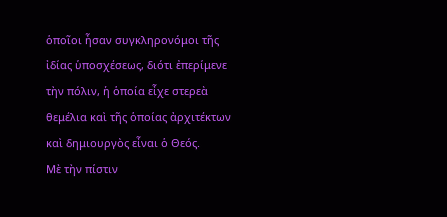ὁποῖοι ἦσαν συγκληρονόμοι τῆς ἰδίας ὑποσχέσεως, διότι ἐπερίμενε τὴν πόλιν, ἡ ὁποία εἶχε στερεὰ θεμέλια καὶ τῆς ὁποίας ἀρχιτέκτων καὶ δημιουργὸς εἶναι ὁ Θεός.
Μὲ τὴν πίστιν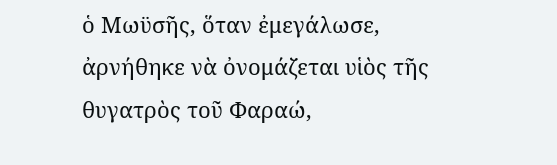ὁ Μωϋσῆς, ὅταν ἐμεγάλωσε, ἀρνήθηκε νὰ ὀνομάζεται υἱὸς τῆς θυγατρὸς τοῦ Φαραώ,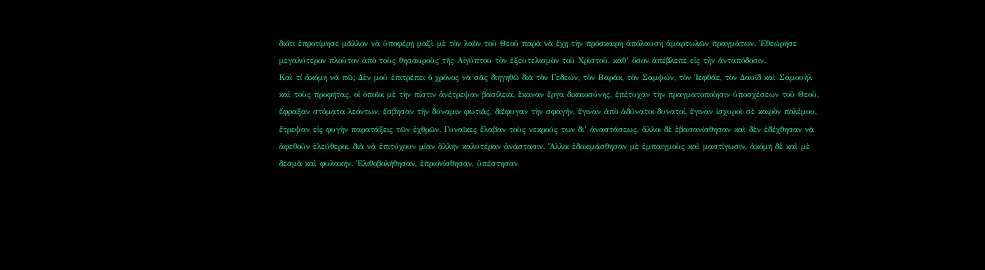διότι ἐπροτίμησε μᾶλλον νὰ ὑποφέρῃ μαζὶ μὲ τὸν λαὸν τοῦ Θεοῦ παρὰ νὰ ἔχῃ τὴν πρόσκαιρη ἀπόλαυση ἁμαρτωλῶν πραγμάτων. Ἐθεώρησε μεγαλύτερον πλοῦτον ἀπὸ τοὺς θησαυροὺς τῆς Αἰγύπτου τὸν ἐξευτελισμὸν τοῦ Χριστοῦ, καθ’ ὅσον ἀπέβλεπε εἰς τὴν ἀνταπόδοσιν.
Καὶ τί ἀκόμη νὰ πῶ; Δὲν μοῦ ἐπιτρέπει ὁ χρόνος νὰ σᾶς διηγηθῶ διὰ τὸν Γεδεών, τὸν Βαράκ, τὸν Σαμψών, τὸν Ἰεφθάε, τὸν Δαυΐδ καὶ Σαμουὴλ καὶ τοὺς προφήτας, οἱ ὁποῖοι μὲ τὴν πίστιν ἀνέτρεψαν βασίλεια, ἔκαναν ἔργα δικαιοσύνης, ἐπέτυχαν τὴν πραγματοποίησιν ὑποσχέσεων τοῦ Θεοῦ, ἔφραξαν στόματα λεόντων, ἔσβησαν τὴν δύναμιν φωτιᾶς, διέφυγαν τὴν σφαγήν, ἔγιναν ἀπὸ ἀδύνατοι δυνατοί, ἔγιναν ἰσχυροὶ σὲ καιρὸν πολέμου, ἔτρεψαν εἰς φυγὴν παρατάξεις τῶν ἐχθρῶν. Γυναῖκες ἔλαβαν τοὺς νεκρούς των δι’ ἀναστάσεως, ἄλλοι δὲ ἐβασανίσθησαν καὶ δὲν ἐδέχθησαν νὰ ἀφεθοῦν ἐλεύθεροι, διὰ νὰ ἐπιτύχουν μίαν ἄλλην καλυτέραν ἀνάστασιν. Ἄλλοι ἐδοκιμάσθησαν μὲ ἐμπαιγμοὺς καὶ μαστίγωσιν, ἀκόμη δὲ καὶ μὲ δεσμὰ καὶ φυλακήν. Ἐλιθοβολήθησαν, ἐπριονίσθησαν, ὑπέστησαν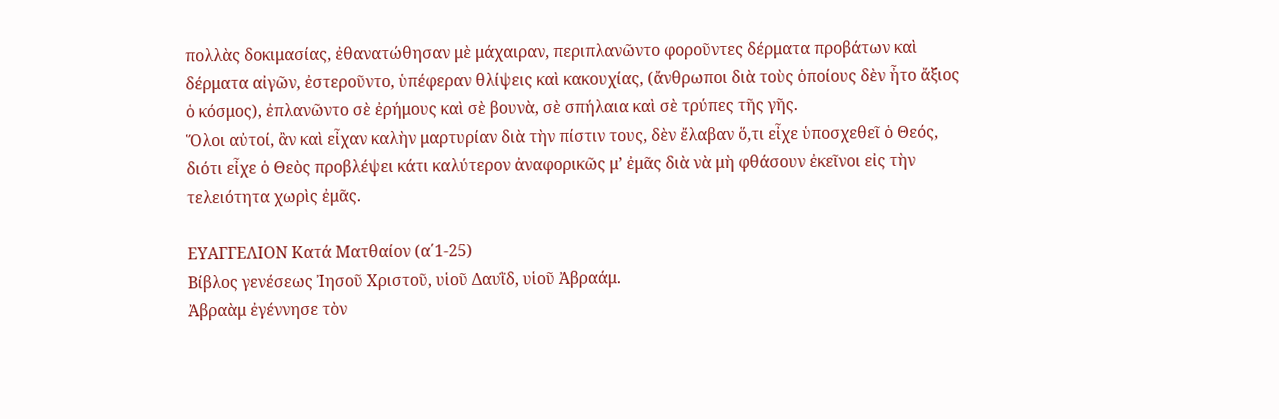πολλὰς δοκιμασίας, ἐθανατώθησαν μὲ μάχαιραν, περιπλανῶντο φοροῦντες δέρματα προβάτων καὶ δέρματα αἰγῶν, ἐστεροῦντο, ὑπέφεραν θλίψεις καὶ κακουχίας, (ἄνθρωποι διὰ τοὺς ὁποίους δὲν ἦτο ἄξιος ὁ κόσμος), ἐπλανῶντο σὲ ἐρήμους καὶ σὲ βουνὰ, σὲ σπήλαια καὶ σὲ τρύπες τῆς γῆς.
Ὅλοι αὐτοί, ἂν καὶ εἶχαν καλὴν μαρτυρίαν διὰ τὴν πίστιν τους, δὲν ἔλαβαν ὅ,τι εἶχε ὑποσχεθεῖ ὁ Θεός, διότι εἶχε ὁ Θεὸς προβλέψει κάτι καλύτερον ἀναφορικῶς μ’ ἐμᾶς διὰ νὰ μὴ φθάσουν ἐκεῖνοι εἰς τὴν τελειότητα χωρὶς ἐμᾶς.

ΕΥΑΓΓΕΛΙΟΝ Κατά Ματθαίον (α΄1-25)
Βίβλος γενέσεως Ἰησοῦ Χριστοῦ, υἱοῦ Δαυῒδ, υἱοῦ Ἀβραάμ.
Ἀβραὰμ ἐγέννησε τὸν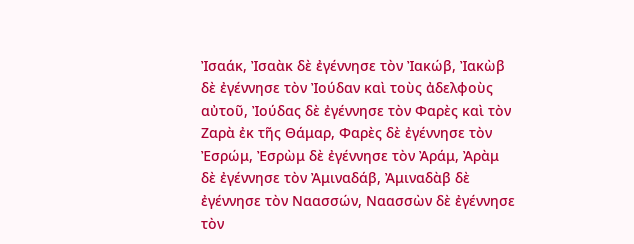Ἰσαάκ, Ἰσαὰκ δὲ ἐγέννησε τὸν Ἰακώβ, Ἰακὼβ δὲ ἐγέννησε τὸν Ἰούδαν καὶ τοὺς ἀδελφοὺς αὐτοῦ, Ἰούδας δὲ ἐγέννησε τὸν Φαρὲς καὶ τὸν Ζαρὰ ἐκ τῆς Θάμαρ, Φαρὲς δὲ ἐγέννησε τὸν Ἐσρώμ, Ἐσρὼμ δὲ ἐγέννησε τὸν Ἀράμ, Ἀρὰμ δὲ ἐγέννησε τὸν Ἀμιναδάβ, Ἀμιναδὰβ δὲ ἐγέννησε τὸν Ναασσών, Ναασσὼν δὲ ἐγέννησε τὸν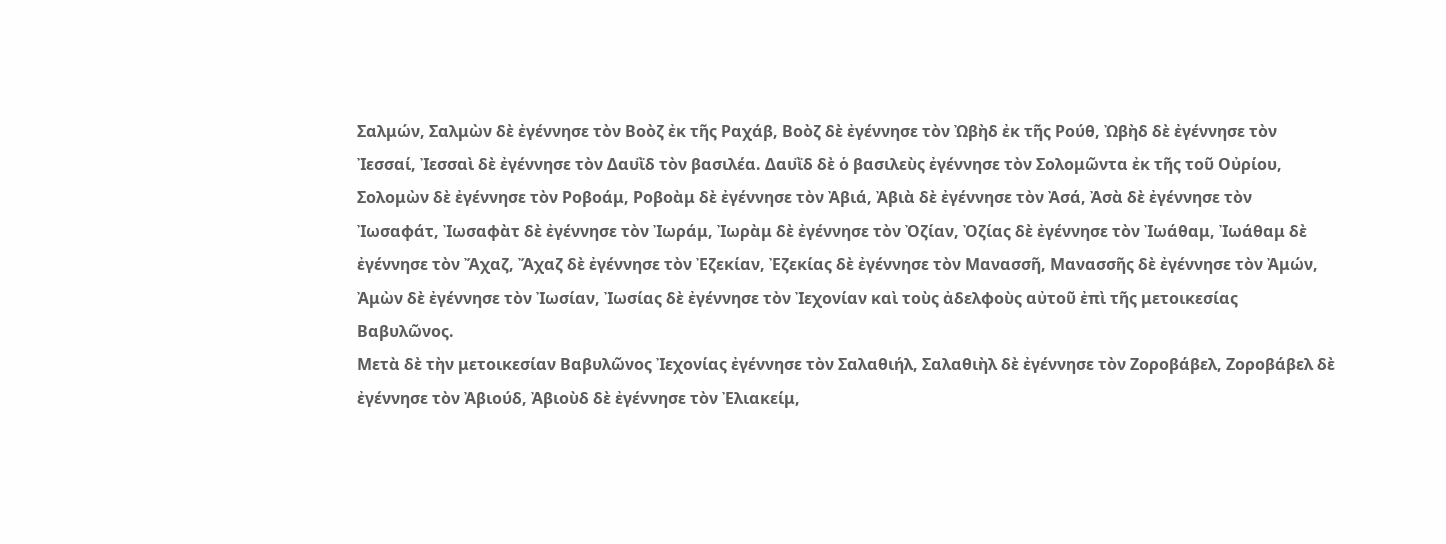Σαλμών, Σαλμὼν δὲ ἐγέννησε τὸν Βοὸζ ἐκ τῆς Ραχάβ, Βοὸζ δὲ ἐγέννησε τὸν Ὠβὴδ ἐκ τῆς Ρούθ, Ὠβὴδ δὲ ἐγέννησε τὸν Ἰεσσαί, Ἰεσσαὶ δὲ ἐγέννησε τὸν Δαυῒδ τὸν βασιλέα. Δαυῒδ δὲ ὁ βασιλεὺς ἐγέννησε τὸν Σολομῶντα ἐκ τῆς τοῦ Οὐρίου, Σολομὼν δὲ ἐγέννησε τὸν Ροβοάμ, Ροβοὰμ δὲ ἐγέννησε τὸν Ἀβιά, Ἀβιὰ δὲ ἐγέννησε τὸν Ἀσά, Ἀσὰ δὲ ἐγέννησε τὸν Ἰωσαφάτ, Ἰωσαφὰτ δὲ ἐγέννησε τὸν Ἰωράμ, Ἰωρὰμ δὲ ἐγέννησε τὸν Ὀζίαν, Ὀζίας δὲ ἐγέννησε τὸν Ἰωάθαμ, Ἰωάθαμ δὲ ἐγέννησε τὸν Ἄχαζ, Ἄχαζ δὲ ἐγέννησε τὸν Ἐζεκίαν, Ἐζεκίας δὲ ἐγέννησε τὸν Μανασσῆ, Μανασσῆς δὲ ἐγέννησε τὸν Ἀμών, Ἀμὼν δὲ ἐγέννησε τὸν Ἰωσίαν, Ἰωσίας δὲ ἐγέννησε τὸν Ἰεχονίαν καὶ τοὺς ἀδελφοὺς αὐτοῦ ἐπὶ τῆς μετοικεσίας Βαβυλῶνος.
Μετὰ δὲ τὴν μετοικεσίαν Βαβυλῶνος Ἰεχονίας ἐγέννησε τὸν Σαλαθιήλ, Σαλαθιὴλ δὲ ἐγέννησε τὸν Ζοροβάβελ, Ζοροβάβελ δὲ ἐγέννησε τὸν Ἀβιούδ, Ἀβιοὺδ δὲ ἐγέννησε τὸν Ἐλιακείμ,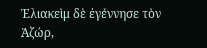Ἐλιακεὶμ δὲ ἐγέννησε τὸν Ἀζώρ,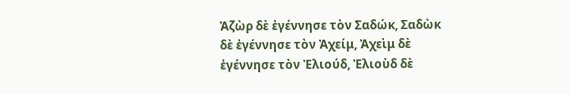Ἀζὼρ δὲ ἐγέννησε τὸν Σαδώκ, Σαδὼκ δὲ ἐγέννησε τὸν Ἀχείμ, Ἀχεὶμ δὲ ἐγέννησε τὸν Ἐλιούδ, Ἐλιοὺδ δὲ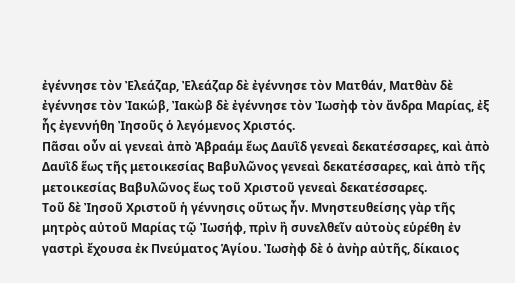ἐγέννησε τὸν Ἐλεάζαρ, Ἐλεάζαρ δὲ ἐγέννησε τὸν Ματθάν, Ματθὰν δὲ ἐγέννησε τὸν Ἰακώβ, Ἰακὼβ δὲ ἐγέννησε τὸν Ἰωσὴφ τὸν ἄνδρα Μαρίας, ἐξ ἧς ἐγεννήθη Ἰησοῦς ὁ λεγόμενος Χριστός.
Πᾶσαι οὖν αἱ γενεαὶ ἀπὸ Ἀβραάμ ἕως Δαυῒδ γενεαὶ δεκατέσσαρες, καὶ ἀπὸ Δαυῒδ ἕως τῆς μετοικεσίας Βαβυλῶνος γενεαὶ δεκατέσσαρες, καὶ ἀπὸ τῆς μετοικεσίας Βαβυλῶνος ἕως τοῦ Χριστοῦ γενεαὶ δεκατέσσαρες.
Τοῦ δὲ Ἰησοῦ Χριστοῦ ἡ γέννησις οὕτως ἦν. Μνηστευθείσης γὰρ τῆς μητρὸς αὐτοῦ Μαρίας τῷ Ἰωσήφ, πρὶν ἢ συνελθεῖν αὐτοὺς εὑρέθη ἐν γαστρὶ ἔχουσα ἐκ Πνεύματος Ἁγίου. Ἰωσὴφ δὲ ὁ ἀνὴρ αὐτῆς, δίκαιος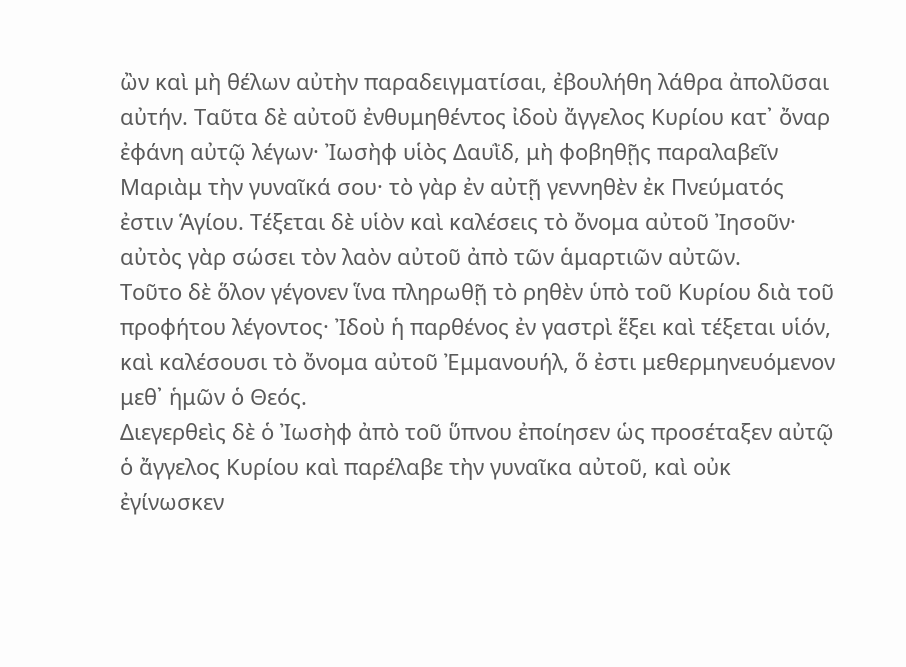ὢν καὶ μὴ θέλων αὐτὴν παραδειγματίσαι, ἐβουλήθη λάθρα ἀπολῦσαι αὐτήν. Ταῦτα δὲ αὐτοῦ ἐνθυμηθέντος ἰδοὺ ἄγγελος Κυρίου κατ᾿ ὄναρ ἐφάνη αὐτῷ λέγων· Ἰωσὴφ υἱὸς Δαυῒδ, μὴ φοβηθῇς παραλαβεῖν Μαριὰμ τὴν γυναῖκά σου· τὸ γὰρ ἐν αὐτῇ γεννηθὲν ἐκ Πνεύματός ἐστιν Ἁγίου. Τέξεται δὲ υἱὸν καὶ καλέσεις τὸ ὄνομα αὐτοῦ Ἰησοῦν· αὐτὸς γὰρ σώσει τὸν λαὸν αὐτοῦ ἀπὸ τῶν ἁμαρτιῶν αὐτῶν.
Τοῦτο δὲ ὅλον γέγονεν ἵνα πληρωθῇ τὸ ρηθὲν ὑπὸ τοῦ Κυρίου διὰ τοῦ προφήτου λέγοντος· Ἰδοὺ ἡ παρθένος ἐν γαστρὶ ἕξει καὶ τέξεται υἱόν, καὶ καλέσουσι τὸ ὄνομα αὐτοῦ Ἐμμανουήλ, ὅ ἐστι μεθερμηνευόμενον μεθ᾿ ἡμῶν ὁ Θεός.
Διεγερθεὶς δὲ ὁ Ἰωσὴφ ἀπὸ τοῦ ὕπνου ἐποίησεν ὡς προσέταξεν αὐτῷ ὁ ἄγγελος Κυρίου καὶ παρέλαβε τὴν γυναῖκα αὐτοῦ, καὶ οὐκ ἐγίνωσκεν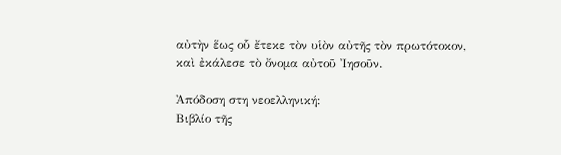αὐτὴν ἕως οὗ ἔτεκε τὸν υἱὸν αὐτῆς τὸν πρωτότοκον, καὶ ἐκάλεσε τὸ ὄνομα αὐτοῦ Ἰησοῦν.

Ἀπόδοση στη νεοελληνική:
Βιβλίο τῆς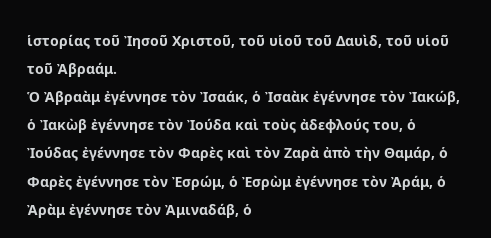ἱστορίας τοῦ Ἰησοῦ Χριστοῦ, τοῦ υἱοῦ τοῦ Δαυὶδ, τοῦ υἱοῦ τοῦ Ἀβραάμ.
Ὁ Ἀβραὰμ ἐγέννησε τὸν Ἰσαάκ, ὁ Ἰσαὰκ ἐγέννησε τὸν Ἰακώβ, ὁ Ἰακὼβ ἐγέννησε τὸν Ἰούδα καὶ τοὺς ἀδεφλούς του, ὁ Ἰούδας ἐγέννησε τὸν Φαρὲς καὶ τὸν Ζαρὰ ἀπὸ τὴν Θαμάρ, ὁ Φαρὲς ἐγέννησε τὸν Ἐσρώμ, ὁ Ἐσρὼμ ἐγέννησε τὸν Ἀράμ, ὁ Ἀρὰμ ἐγέννησε τὸν Ἀμιναδάβ, ὁ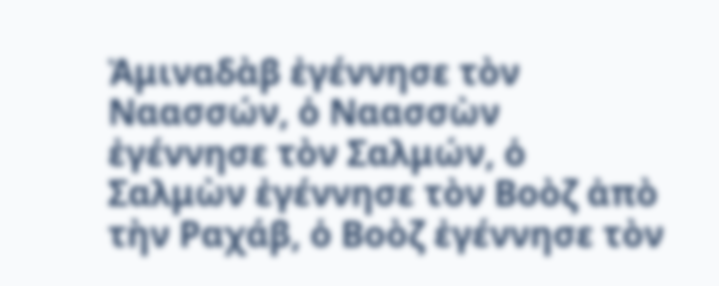Ἀμιναδὰβ ἐγέννησε τὸν Ναασσών, ὁ Ναασσὼν ἐγέννησε τὸν Σαλμών, ὁ Σαλμὼν ἐγέννησε τὸν Βοὸζ ἀπὸ τὴν Ραχάβ, ὁ Βοὸζ ἐγέννησε τὸν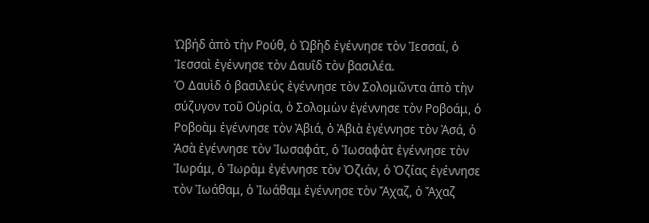Ὠβήδ ἀπὸ τὴν Ρούθ, ὁ Ὠβὴδ ἐγέννησε τὸν Ἰεσσαί, ὁ Ἰεσσαὶ ἐγέννησε τὸν Δαυΐδ τὸν βασιλέα.
Ὁ Δαυὶδ ὁ βασιλεύς ἐγέννησε τὸν Σολομῶντα ἀπὸ τὴν σύζυγον τοῦ Οὐρία, ὁ Σολομὼν ἐγέννησε τὸν Ροβοάμ, ὁ Ροβοὰμ ἐγέννησε τὸν Ἀβιά, ὁ Ἀβιὰ ἐγέννησε τὸν Ἀσά, ὁ Ἀσὰ ἐγέννησε τὸν Ἰωσαφάτ, ὁ Ἰωσαφὰτ ἐγέννησε τὸν Ἰωράμ, ὁ Ἰωρὰμ ἐγέννησε τὸν Ὀζιάν, ὁ Ὀζίας ἐγέννησε τὸν Ἰωάθαμ, ὁ Ἰωάθαμ ἐγέννησε τὸν Ἄχαζ, ὁ Ἄχαζ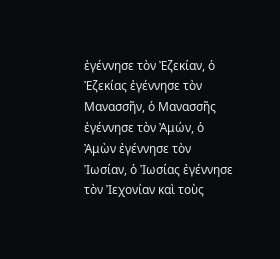ἐγέννησε τὸν Ἐζεκίαν, ὁ Ἐζεκίας ἐγέννησε τὸν Μανασσῆν, ὁ Μανασσῆς ἐγέννησε τὸν Ἀμών, ὁ Ἀμὼν ἐγέννησε τὸν Ἰωσίαν, ὁ Ἰωσίας ἐγέννησε τὸν Ἰεχονίαν καὶ τοὺς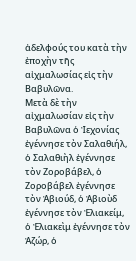ἀδελφούς του κατὰ τὴν ἐποχὴν τῆς αἰχμαλωσίας εἰς τὴν Βαβυλῶνα.
Μετὰ δὲ τὴν αἰχμαλωσίαν εἰς τὴν Βαβυλῶνα ὁ Ἰεχονίας ἐγέννησε τὸν Σαλαθιήλ, ὁ Σαλαθιὴλ ἐγέννησε τὸν Ζοροβάβελ, ὁ Ζοροβάβελ ἐγέννησε τὸν Ἀβιούδ, ὁ Ἀβιοὺδ ἐγέννησε τὸν Ἐλιακείμ, ὁ Ἐλιακεὶμ ἐγέννησε τὸν Ἀζώρ, ὁ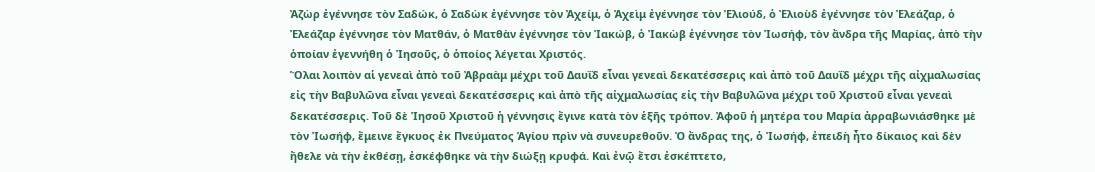Ἀζὼρ ἐγέννησε τὸν Σαδώκ, ὁ Σαδὼκ ἐγέννησε τὸν Ἀχείμ, ὁ Ἀχεὶμ ἐγέννησε τὸν Ἐλιούδ, ὁ Ἐλιοὺδ ἐγέννησε τὸν Ἐλεάζαρ, ὁ Ἐλεάζαρ ἐγέννησε τὸν Ματθάν, ὁ Ματθὰν ἐγέννησε τὸν Ἰακώβ, ὁ Ἰακὼβ ἐγέννησε τὸν Ἰωσήφ, τὸν ἄνδρα τῆς Μαρίας, ἀπὸ τὴν ὁποίαν ἐγεννήθη ὁ Ἰησοῦς, ὁ ὁποίος λέγεται Χριστός.
Ὅλαι λοιπὸν αἱ γενεαὶ ἀπὸ τοῦ Ἀβραὰμ μέχρι τοῦ Δαυΐδ εἶναι γενεαὶ δεκατέσσερις καὶ ἀπὸ τοῦ Δαυΐδ μέχρι τῆς αἰχμαλωσίας εἰς τὴν Βαβυλῶνα εἶναι γενεαὶ δεκατέσσερις καὶ ἀπὸ τῆς αἰχμαλωσίας εἰς τὴν Βαβυλῶνα μέχρι τοῦ Χριστοῦ εἶναι γενεαὶ δεκατέσσερις. Τοῦ δὲ Ἰησοῦ Χριστοῦ ἡ γέννησις ἔγινε κατὰ τὸν ἑξῆς τρόπον. Ἀφοῦ ἡ μητέρα του Μαρία ἀρραβωνιάσθηκε μὲ τὸν Ἰωσήφ, ἔμεινε ἔγκυος ἐκ Πνεύματος Ἁγίου πρὶν νὰ συνευρεθοῦν. Ὁ ἄνδρας της, ὁ Ἰωσήφ, ἐπειδὴ ἦτο δίκαιος καὶ δὲν ἤθελε νὰ τὴν ἐκθέσῃ, ἐσκέφθηκε νὰ τὴν διώξῃ κρυφά. Καὶ ἐνῷ ἔτσι ἐσκέπτετο,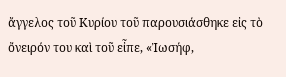ἄγγελος τοῦ Κυρίου τοῦ παρουσιάσθηκε εἰς τὸ ὄνειρόν του καὶ τοῦ εἶπε, «Ἰωσήφ,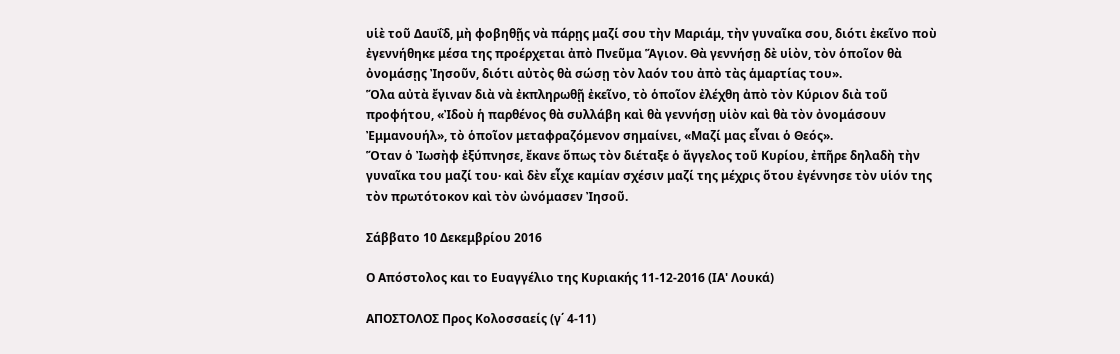υἱὲ τοῦ Δαυΐδ, μὴ φοβηθῇς νὰ πάρῃς μαζί σου τὴν Μαριάμ, τὴν γυναῖκα σου, διότι ἐκεῖνο ποὺ ἐγεννήθηκε μέσα της προέρχεται ἀπὸ Πνεῦμα Ἅγιον. Θὰ γεννήσῃ δὲ υἱὸν, τὸν ὁποῖον θὰ ὀνομάσῃς Ἰησοῦν, διότι αὐτὸς θὰ σώσῃ τὸν λαόν του ἀπὸ τὰς ἁμαρτίας του».
Ὅλα αὐτὰ ἔγιναν διὰ νὰ ἐκπληρωθῇ ἐκεῖνο, τὸ ὁποῖον ἐλέχθη ἀπὸ τὸν Κύριον διὰ τοῦ προφήτου, «Ἰδοὺ ἡ παρθένος θὰ συλλάβη καὶ θὰ γεννήσῃ υἱὸν καὶ θὰ τὸν ὀνομάσουν Ἐμμανουήλ», τὸ ὁποῖον μεταφραζόμενον σημαίνει, «Μαζί μας εἶναι ὁ Θεός».
Ὅταν ὁ Ἰωσὴφ ἐξύπνησε, ἔκανε ὅπως τὸν διέταξε ὁ ἄγγελος τοῦ Κυρίου, ἐπῆρε δηλαδὴ τὴν γυναῖκα του μαζί του· καὶ δὲν εἶχε καμίαν σχέσιν μαζί της μέχρις ὅτου ἐγέννησε τὸν υἱόν της τὸν πρωτότοκον καὶ τὸν ὠνόμασεν Ἰησοῦ.

Σάββατο 10 Δεκεμβρίου 2016

Ο Απόστολος και το Ευαγγέλιο της Κυριακής 11-12-2016 (ΙΑ' Λουκά)

ΑΠΟΣΤΟΛΟΣ Προς Κολοσσαείς (γ΄ 4-11)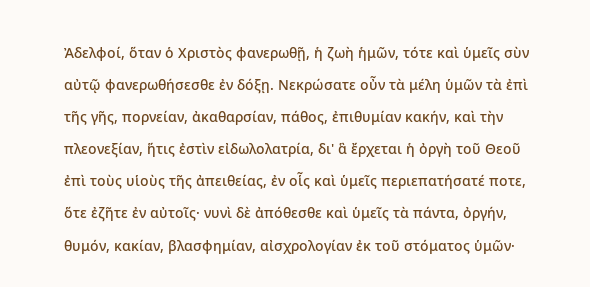Ἀδελφοί, ὅταν ὁ Χριστὸς φανερωθῇ, ἡ ζωὴ ἡμῶν, τότε καὶ ὑμεῖς σὺν αὐτῷ φανερωθήσεσθε ἐν δόξῃ. Νεκρώσατε οὖν τὰ μέλη ὑμῶν τὰ ἐπὶ τῆς γῆς, πορνείαν, ἀκαθαρσίαν, πάθος, ἐπιθυμίαν κακήν, καὶ τὴν πλεονεξίαν, ἥτις ἐστὶν εἰδωλολατρία, δι' ἃ ἔρχεται ἡ ὀργὴ τοῦ Θεοῦ ἐπὶ τοὺς υἱοὺς τῆς ἀπειθείας, ἐν οἷς καὶ ὑμεῖς περιεπατήσατέ ποτε, ὅτε ἐζῆτε ἐν αὐτοῖς· νυνὶ δὲ ἀπόθεσθε καὶ ὑμεῖς τὰ πάντα, ὀργήν, θυμόν, κακίαν, βλασφημίαν, αἰσχρολογίαν ἐκ τοῦ στόματος ὑμῶν·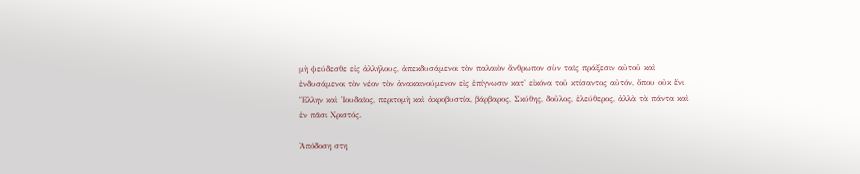μὴ ψεύδεσθε εἰς ἀλλήλους, ἀπεκδυσάμενοι τὸν παλαιὸν ἄνθρωπον σὺν ταῖς πράξεσιν αὐτοῦ καὶ ἐνδυσάμενοι τὸν νέον τὸν ἀνακαινούμενον εἰς ἐπίγνωσιν κατ' εἰκόνα τοῦ κτίσαντος αὐτόν, ὅπου οὐκ ἔνι Ἕλλην καὶ Ἰουδαῖος, περιτομὴ καὶ ἀκροβυστία, βάρβαρος, Σκύθης, δοῦλος, ἐλεύθερος, ἀλλὰ τὰ πάντα καὶ ἐν πᾶσι Χριστός.

Ἀπόδοση στη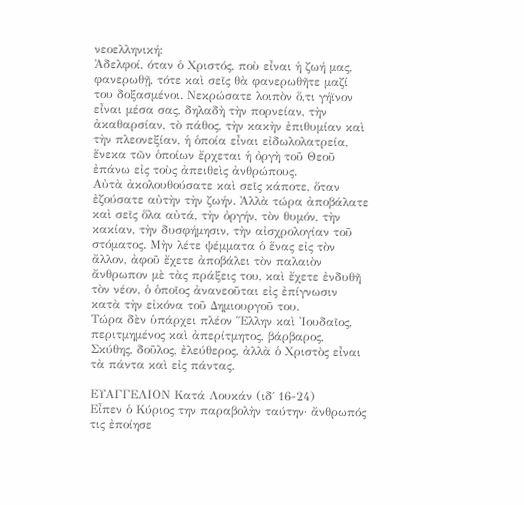νεοελληνική:
Ἀδελφοί, όταν ὁ Χριστός, ποὺ εἶναι ἡ ζωή μας, φανερωθῇ, τότε καὶ σεῖς θὰ φανερωθῆτε μαζί του δοξασμένοι. Νεκρώσατε λοιπὸν ὅ,τι γήϊνον εἶναι μέσα σας, δηλαδὴ τὴν πορνείαν, τὴν ἀκαθαρσίαν, τὸ πάθος, τὴν κακὴν ἐπιθυμίαν καὶ τὴν πλεονεξίαν, ἡ ὁποία εἶναι εἰδωλολατρεία, ἕνεκα τῶν ὁποίων ἔρχεται ἡ ὀργὴ τοῦ Θεοῦ ἐπάνω εἰς τοὺς ἀπειθεὶς ἀνθρώπους.
Αὐτὰ ἀκολουθούσατε καὶ σεῖς κάποτε, ὅταν ἐζούσατε αὐτὴν τὴν ζωήν. Ἀλλὰ τώρα ἀποβάλατε καὶ σεῖς ὅλα αὐτά, τὴν ὀργήν, τὸν θυμόν, τὴν κακίαν, τὴν δυσφήμησιν, τὴν αἰσχρολογίαν τοῦ στόματος. Μὴν λέτε ψέμματα ὁ ἕνας εἰς τὸν ἄλλον, ἀφοῦ ἔχετε ἀποβάλει τὸν παλαιὸν ἄνθρωπον μὲ τὰς πράξεις του, καὶ ἔχετε ἐνδυθῆ τὸν νέον, ὁ ὁποῖος ἀνανεοῦται εἰς ἐπίγνωσιν κατὰ τὴν εἰκόνα τοῦ Δημιουργοῦ του.
Τώρα δὲν ὑπάρχει πλέον Ἕλλην καὶ Ἰουδαῖος, περιτμημένος καὶ ἀπερίτμητος, βάρβαρος, Σκύθης, δοῦλος, ἐλεύθερος, ἀλλὰ ὁ Χριστὸς εἶναι τὰ πάντα καὶ εἰς πάντας.

ΕΥΑΓΓΕΛΙΟΝ Κατά Λουκάν (ιδ΄ 16-24)
Εἶπεν ὁ Κύριος την παραβολὴν ταύτην· ἄνθρωπός τις ἐποίησε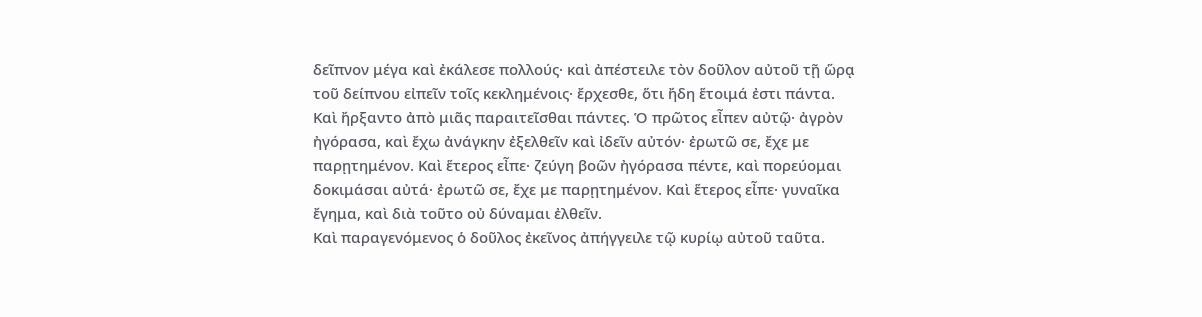δεῖπνον μέγα καὶ ἐκάλεσε πολλούς· καὶ ἀπέστειλε τὸν δοῦλον αὐτοῦ τῇ ὥρᾳ τοῦ δείπνου εἰπεῖν τοῖς κεκλημένοις· ἔρχεσθε, ὅτι ἤδη ἕτοιμά ἐστι πάντα.
Καὶ ἤρξαντο ἀπὸ μιᾶς παραιτεῖσθαι πάντες. Ὁ πρῶτος εἶπεν αὐτῷ· ἀγρὸν ἠγόρασα, καὶ ἔχω ἀνάγκην ἐξελθεῖν καὶ ἰδεῖν αὐτόν· ἐρωτῶ σε, ἔχε με παρῃτημένον. Καὶ ἕτερος εἶπε· ζεύγη βοῶν ἠγόρασα πέντε, καὶ πορεύομαι δοκιμάσαι αὐτά· ἐρωτῶ σε, ἔχε με παρῃτημένον. Καὶ ἕτερος εἶπε· γυναῖκα ἔγημα, καὶ διὰ τοῦτο οὐ δύναμαι ἐλθεῖν.
Καὶ παραγενόμενος ὁ δοῦλος ἐκεῖνος ἀπήγγειλε τῷ κυρίῳ αὐτοῦ ταῦτα.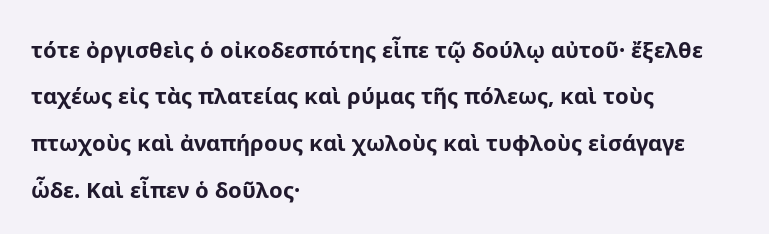τότε ὀργισθεὶς ὁ οἰκοδεσπότης εἶπε τῷ δούλῳ αὐτοῦ· ἔξελθε ταχέως εἰς τὰς πλατείας καὶ ρύμας τῆς πόλεως, καὶ τοὺς πτωχοὺς καὶ ἀναπήρους καὶ χωλοὺς καὶ τυφλοὺς εἰσάγαγε ὧδε. Καὶ εἶπεν ὁ δοῦλος·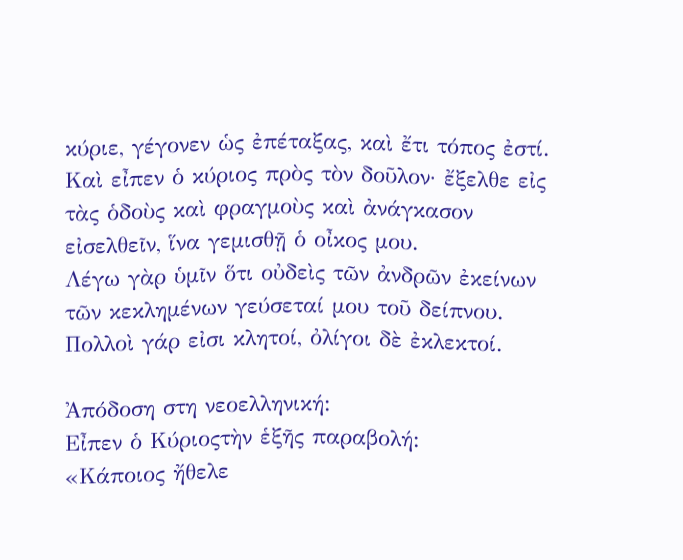κύριε, γέγονεν ὡς ἐπέταξας, καὶ ἔτι τόπος ἐστί. Καὶ εἶπεν ὁ κύριος πρὸς τὸν δοῦλον· ἔξελθε εἰς τὰς ὁδοὺς καὶ φραγμοὺς καὶ ἀνάγκασον εἰσελθεῖν, ἵνα γεμισθῇ ὁ οἶκος μου.
Λέγω γὰρ ὑμῖν ὅτι οὐδεὶς τῶν ἀνδρῶν ἐκείνων τῶν κεκλημένων γεύσεταί μου τοῦ δείπνου. Πολλοὶ γάρ εἰσι κλητοί, ὀλίγοι δὲ ἐκλεκτοί.

Ἀπόδοση στη νεοελληνική:
Εἶπεν ὁ Κύριοςτὴν ἑξῆς παραβολή:
«Κάποιος ἤθελε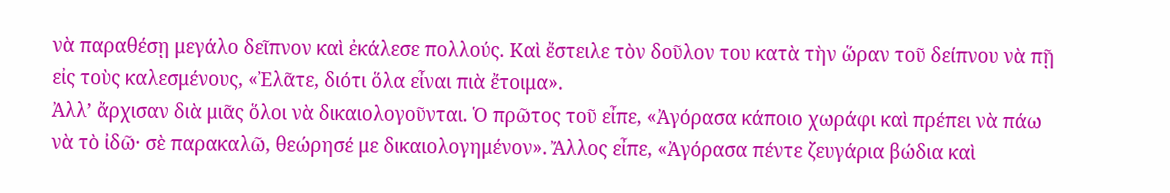νὰ παραθέσῃ μεγάλο δεῖπνον καὶ ἐκάλεσε πολλούς. Καὶ ἔστειλε τὸν δοῦλον του κατὰ τὴν ὥραν τοῦ δείπνου νὰ πῇ εἰς τοὺς καλεσμένους, «Ἐλᾶτε, διότι ὅλα εἶναι πιὰ ἔτοιμα».
Ἀλλ’ ἄρχισαν διὰ μιᾶς ὅλοι νὰ δικαιολογοῦνται. Ὁ πρῶτος τοῦ εἶπε, «Ἀγόρασα κάποιο χωράφι καὶ πρέπει νὰ πάω νὰ τὸ ἰδῶ· σὲ παρακαλῶ, θεώρησέ με δικαιολογημένον». Ἄλλος εἶπε, «Ἀγόρασα πέντε ζευγάρια βώδια καὶ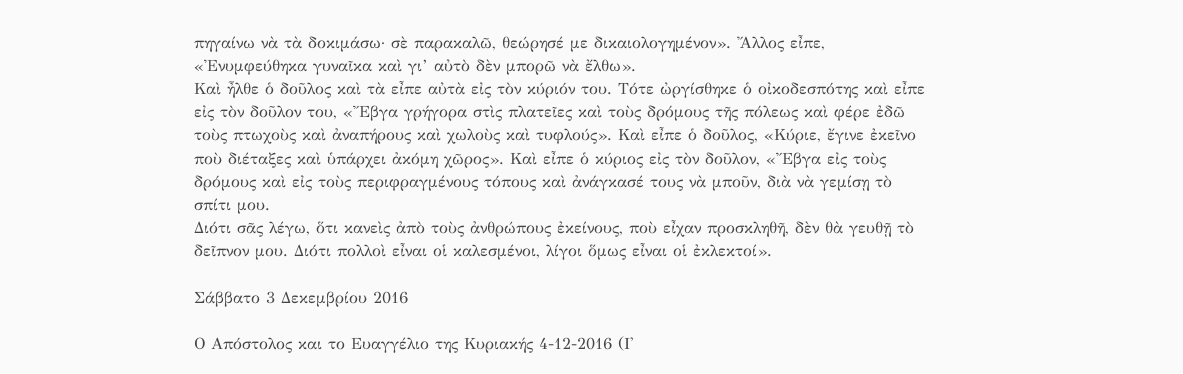πηγαίνω νὰ τὰ δοκιμάσω· σὲ παρακαλῶ, θεώρησέ με δικαιολογημένον». Ἄλλος εἶπε, «Ἐνυμφεύθηκα γυναῖκα καὶ γι’ αὐτὸ δὲν μπορῶ νὰ ἔλθω».
Καὶ ἦλθε ὁ δοῦλος καὶ τὰ εἶπε αὐτὰ εἰς τὸν κύριόν του. Τότε ὠργίσθηκε ὁ οἰκοδεσπότης καὶ εἶπε εἰς τὸν δοῦλον του, «Ἔβγα γρήγορα στὶς πλατεῖες καὶ τοὺς δρόμους τῆς πόλεως καὶ φέρε ἐδῶ τοὺς πτωχοὺς καὶ ἀναπήρους καὶ χωλοὺς καὶ τυφλούς». Καὶ εἶπε ὁ δοῦλος, «Κύριε, ἔγινε ἐκεῖνο ποὺ διέταξες καὶ ὑπάρχει ἀκόμη χῶρος». Καὶ εἶπε ὁ κύριος εἰς τὸν δοῦλον, «Ἔβγα εἰς τοὺς δρόμους καὶ εἰς τοὺς περιφραγμένους τόπους καὶ ἀνάγκασέ τους νὰ μποῦν, διὰ νὰ γεμίσῃ τὸ σπίτι μου.
Διότι σᾶς λέγω, ὅτι κανεὶς ἀπὸ τοὺς ἀνθρώπους ἐκείνους, ποὺ εἶχαν προσκληθῆ, δὲν θὰ γευθῇ τὸ δεῖπνον μου. Διότι πολλοὶ εἶναι οἱ καλεσμένοι, λίγοι ὅμως εἶναι οἱ ἐκλεκτοί».

Σάββατο 3 Δεκεμβρίου 2016

Ο Απόστολος και το Ευαγγέλιο της Κυριακής 4-12-2016 (Ι'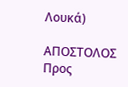Λουκά)

ΑΠΟΣΤΟΛΟΣ Προς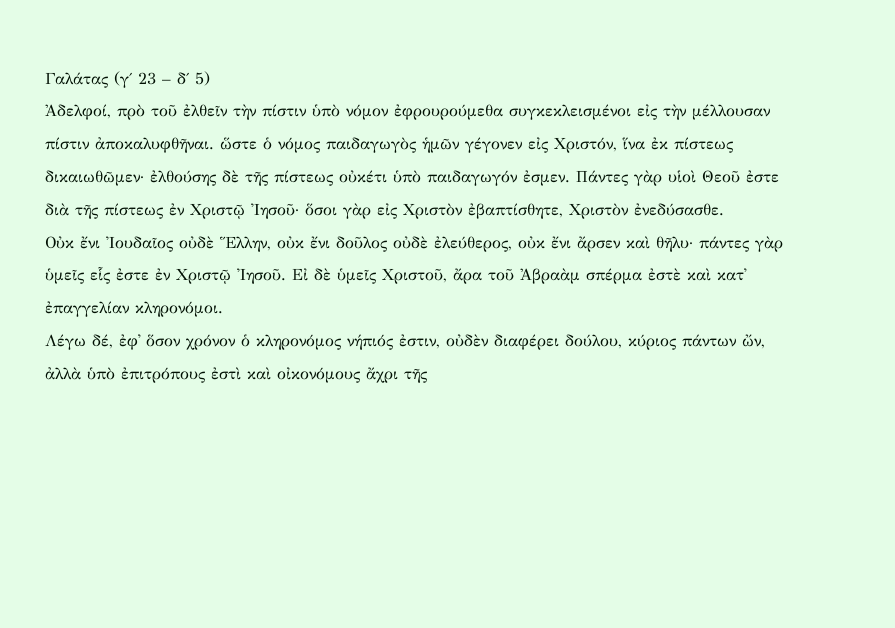Γαλάτας (γ΄ 23 – δ΄ 5)
Ἀδελφοί, πρὸ τοῦ ἐλθεῖν τὴν πίστιν ὑπὸ νόμον ἐφρουρούμεθα συγκεκλεισμένοι εἰς τὴν μέλλουσαν πίστιν ἀποκαλυφθῆναι. ὥστε ὁ νόμος παιδαγωγὸς ἡμῶν γέγονεν εἰς Χριστόν, ἵνα ἐκ πίστεως δικαιωθῶμεν· ἐλθούσης δὲ τῆς πίστεως οὐκέτι ὑπὸ παιδαγωγόν ἐσμεν. Πάντες γὰρ υἱοὶ Θεοῦ ἐστε διὰ τῆς πίστεως ἐν Χριστῷ Ἰησοῦ· ὅσοι γὰρ εἰς Χριστὸν ἐβαπτίσθητε, Χριστὸν ἐνεδύσασθε.
Οὐκ ἔνι Ἰουδαῖος οὐδὲ Ἕλλην, οὐκ ἔνι δοῦλος οὐδὲ ἐλεύθερος, οὐκ ἔνι ἄρσεν καὶ θῆλυ· πάντες γὰρ ὑμεῖς εἷς ἐστε ἐν Χριστῷ Ἰησοῦ. Εἰ δὲ ὑμεῖς Χριστοῦ, ἄρα τοῦ Ἀβραὰμ σπέρμα ἐστὲ καὶ κατ᾿ ἐπαγγελίαν κληρονόμοι.
Λέγω δέ, ἐφ᾿ ὅσον χρόνον ὁ κληρονόμος νήπιός ἐστιν, οὐδὲν διαφέρει δούλου, κύριος πάντων ὤν, ἀλλὰ ὑπὸ ἐπιτρόπους ἐστὶ καὶ οἰκονόμους ἄχρι τῆς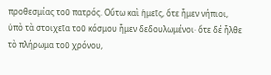προθεσμίας τοῦ πατρός. Οὕτω καὶ ἡμεῖς, ὅτε ἦμεν νήπιοι, ὑπὸ τὰ στοιχεῖα τοῦ κόσμου ἦμεν δεδουλωμένοι· ὅτε δέ ἦλθε τὸ πλήρωμα τοῦ χρόνου,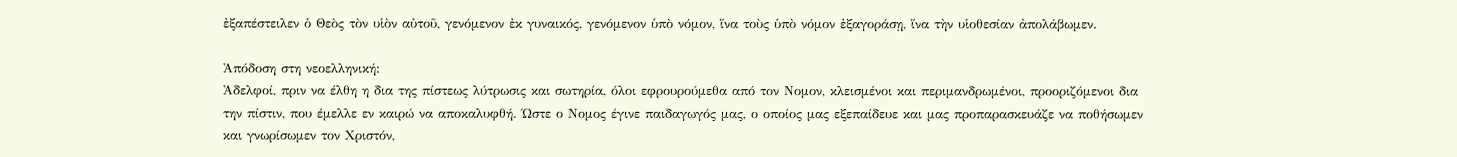ἐξαπέστειλεν ὁ Θεὸς τὸν υἱὸν αὐτοῦ, γενόμενον ἐκ γυναικός, γενόμενον ὑπὸ νόμον, ἵνα τοὺς ὑπὸ νόμον ἐξαγοράσῃ, ἵνα τὴν υἱοθεσίαν ἀπολάβωμεν.

Ἀπόδοση στη νεοελληνική:
Ἀδελφοί, πριν να έλθη η δια της πίστεως λύτρωσις και σωτηρία, όλοι εφρουρούμεθα από τον Νομον, κλεισμένοι και περιμανδρωμένοι, προοριζόμενοι δια την πίστιν, που έμελλε εν καιρώ να αποκαλυφθή. Ώστε ο Νομος έγινε παιδαγωγός μας, ο οποίος μας εξεπαίδευε και μας προπαρασκευάζε να ποθήσωμεν και γνωρίσωμεν τον Χριστόν,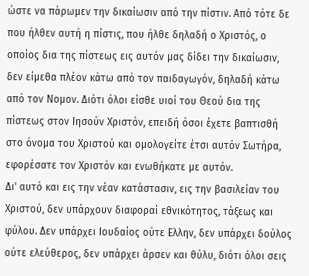ώστε να πάρωμεν την δικαίωσιν από την πίστιν. Από τότε δε που ήλθεν αυτή η πίστις, που ήλθε δηλαδή ο Χριστός, ο οποίος δια της πίστεως εις αυτόν μας δίδει την δικαίωσιν, δεν είμεθα πλέον κάτω από τον παιδαγωγόν, δηλαδή κάτω από τον Νομον. Διότι όλοι είσθε υιοί του Θεού δια της πίστεως στον Ιησούν Χριστόν, επειδή όσοι έχετε βαπτισθή στο όνομα του Χριστού και ομολογείτε έτσι αυτόν Σωτήρα, εφορέσατε τον Χριστόν και ενωθήκατε με αυτόν.
Δι' αυτό και εις την νέαν κατάστασιν, εις την βασιλείαν του Χριστού, δεν υπάρχουν διαφοραί εθνικότητος, τάξεως και φύλου. Δεν υπάρχει Ιουδαίος ούτε Ελλην, δεν υπάρχει δούλος ούτε ελεύθερος, δεν υπάρχει άρσεν και θύλυ, διότι όλοι σεις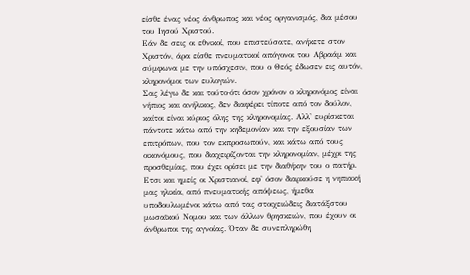είσθε ένας νέος άνθρωπος και νέος οργανισμός, δια μέσου του Ιησού Χριστού.
Εάν δε σεις οι εθνικοί, που επιστεύσατε, ανήκετε στον Χριστόν, άρα είσθε πνευματικοί απόγονοι του Αβραάμ και σύμφωνα με την υπόσχεσιν, που ο Θεός έδωσεν εις αυτόν, κληρονόμοι των ευλογιών.
Σας λέγω δε και τούτο·ότι όσον χρόνον ο κληρονόμος είναι νήπιος και ανήλικος, δεν διαφέρει τίποτε από τον δούλον, καίτοι είναι κύριος όλης της κληρονομίας. Αλλ' ευρίσκεται πάντοτε κάτω από την κηδεμονίαν και την εξουσίαν των επιτρόπων, που τον εκπροσωπούν, και κάτω από τους οικονόμους, που διαχειρίζονται την κληρονομίαν, μέχρι της προσθεμίας, που έχει ορίσει με την διαθήκην του ο πατήρ.
Ετσι και ημείς οι Χριστιανοί, εφ' όσον διαρκούσε η νηπιακή μας ηλικία, από πνευματικής απόψεως, ήμεθα υποδουλωμένοι κάτω από τας στοιχειώδεις διατάξστου μωσαϊκού Νομου και των άλλων θρησκειών, που έχουν οι άνθρωποι της αγνοίας. Όταν δε συνεπληρώθη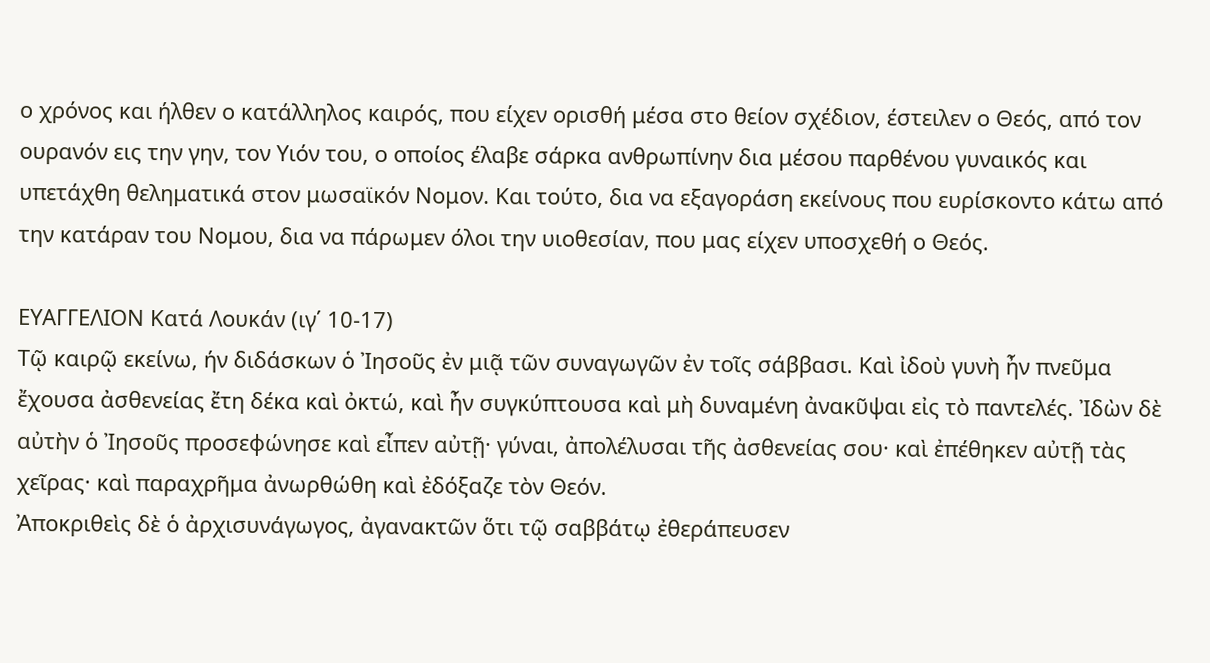ο χρόνος και ήλθεν ο κατάλληλος καιρός, που είχεν ορισθή μέσα στο θείον σχέδιον, έστειλεν ο Θεός, από τον ουρανόν εις την γην, τον Υιόν του, ο οποίος έλαβε σάρκα ανθρωπίνην δια μέσου παρθένου γυναικός και υπετάχθη θεληματικά στον μωσαϊκόν Νομον. Και τούτο, δια να εξαγοράση εκείνους που ευρίσκοντο κάτω από την κατάραν του Νομου, δια να πάρωμεν όλοι την υιοθεσίαν, που μας είχεν υποσχεθή ο Θεός.

ΕΥΑΓΓΕΛΙΟΝ Κατά Λουκάν (ιγ΄ 10-17)
Τῷ καιρῷ εκείνω, ήν διδάσκων ὁ Ἰησοῦς ἐν μιᾷ τῶν συναγωγῶν ἐν τοῖς σάββασι. Καὶ ἰδοὺ γυνὴ ἦν πνεῦμα ἔχουσα ἀσθενείας ἔτη δέκα καὶ ὀκτώ, καὶ ἦν συγκύπτουσα καὶ μὴ δυναμένη ἀνακῦψαι εἰς τὸ παντελές. Ἰδὼν δὲ αὐτὴν ὁ Ἰησοῦς προσεφώνησε καὶ εἶπεν αὐτῇ· γύναι, ἀπολέλυσαι τῆς ἀσθενείας σου· καὶ ἐπέθηκεν αὐτῇ τὰς χεῖρας· καὶ παραχρῆμα ἀνωρθώθη καὶ ἐδόξαζε τὸν Θεόν.
Ἀποκριθεὶς δὲ ὁ ἀρχισυνάγωγος, ἀγανακτῶν ὅτι τῷ σαββάτῳ ἐθεράπευσεν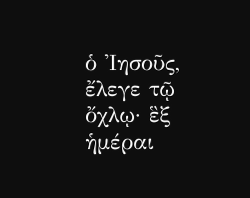ὁ Ἰησοῦς, ἔλεγε τῷ ὄχλῳ· ἓξ ἡμέραι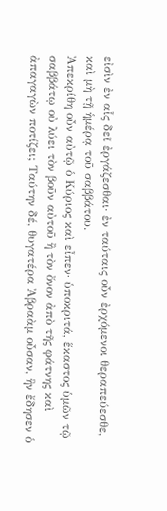εἰσὶν ἐν αἷς δεῖ ἐργάζεσθαι· ἐν ταύταις οὖν ἐρχόμενοι θεραπεύεσθε, καὶ μὴ τῇ ἡμέρᾳ τοῦ σαββάτου.
Ἀπεκρίθη οὖν αὐτῷ ὁ Κύριος καὶ εἶπεν· ὑποκριτά, ἕκαστος ὑμῶν τῷ σαββάτῳ οὐ λύει τὸν βοῦν αὐτοῦ ἢ τὸν ὄνον ἀπὸ τῆς φάτνης καὶ ἀπαγαγὼν ποτίζει; Ταύτην δέ, θυγατέρα Ἀβραὰμ οὖσαν, ἣν ἔδησεν ὁ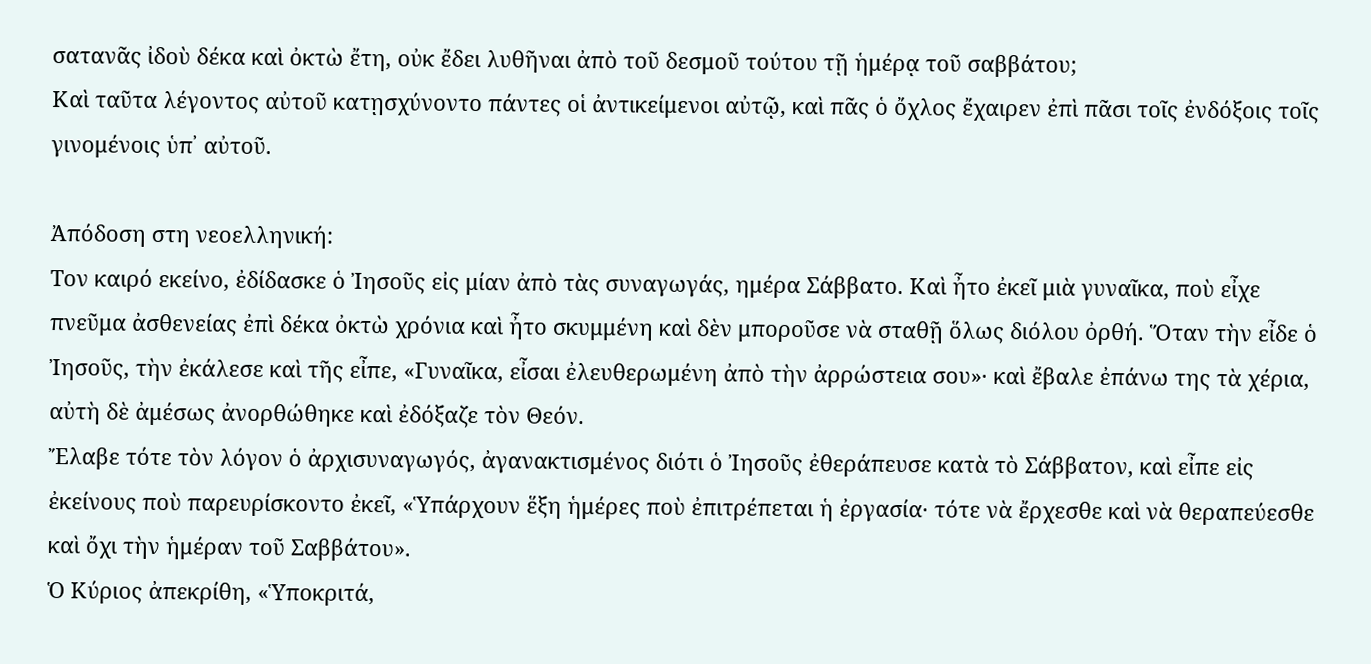σατανᾶς ἰδοὺ δέκα καὶ ὀκτὼ ἔτη, οὐκ ἔδει λυθῆναι ἀπὸ τοῦ δεσμοῦ τούτου τῇ ἡμέρᾳ τοῦ σαββάτου;
Καὶ ταῦτα λέγοντος αὐτοῦ κατῃσχύνοντο πάντες οἱ ἀντικείμενοι αὐτῷ, καὶ πᾶς ὁ ὄχλος ἔχαιρεν ἐπὶ πᾶσι τοῖς ἐνδόξοις τοῖς γινομένοις ὑπ᾿ αὐτοῦ.

Ἀπόδοση στη νεοελληνική:
Τον καιρό εκείνο, ἐδίδασκε ὁ Ἰησοῦς εἰς μίαν ἀπὸ τὰς συναγωγάς, ημέρα Σάββατο. Καὶ ἦτο ἐκεῖ μιὰ γυναῖκα, ποὺ εἶχε πνεῦμα ἀσθενείας ἐπὶ δέκα ὀκτὼ χρόνια καὶ ἦτο σκυμμένη καὶ δὲν μποροῦσε νὰ σταθῇ ὅλως διόλου ὀρθή. Ὅταν τὴν εἶδε ὁ Ἰησοῦς, τὴν ἐκάλεσε καὶ τῆς εἶπε, «Γυναῖκα, εἶσαι ἐλευθερωμένη ἀπὸ τὴν ἀρρώστεια σου»· καὶ ἔβαλε ἐπάνω της τὰ χέρια, αὐτὴ δὲ ἀμέσως ἀνορθώθηκε καὶ ἐδόξαζε τὸν Θεόν.
Ἔλαβε τότε τὸν λόγον ὁ ἀρχισυναγωγός, ἀγανακτισμένος διότι ὁ Ἰησοῦς ἐθεράπευσε κατὰ τὸ Σάββατον, καὶ εἶπε εἰς ἐκείνους ποὺ παρευρίσκοντο ἐκεῖ, «Ὑπάρχουν ἕξη ἡμέρες ποὺ ἐπιτρέπεται ἡ ἐργασία· τότε νὰ ἔρχεσθε καὶ νὰ θεραπεύεσθε καὶ ὄχι τὴν ἡμέραν τοῦ Σαββάτου».
Ὁ Κύριος ἀπεκρίθη, «Ὑποκριτά,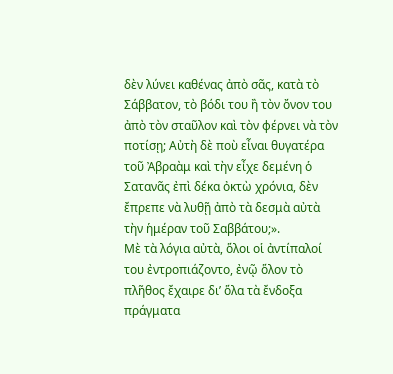δὲν λύνει καθένας ἀπὸ σᾶς, κατὰ τὸ Σάββατον, τὸ βόδι του ἢ τὸν ὄνον του ἀπὸ τὸν σταῦλον καὶ τὸν φέρνει νὰ τὸν ποτίσῃ; Αὐτὴ δὲ ποὺ εἶναι θυγατέρα τοῦ Ἀβραὰμ καὶ τὴν εἶχε δεμένη ὁ Σατανᾶς ἐπὶ δέκα ὀκτὼ χρόνια, δὲν ἔπρεπε νὰ λυθῇ ἀπὸ τὰ δεσμὰ αὐτὰ τὴν ἡμέραν τοῦ Σαββάτου;».
Μὲ τὰ λόγια αὐτὰ, ὅλοι οἱ ἀντίπαλοί του ἐντροπιάζοντο, ἐνῷ ὅλον τὸ πλῆθος ἔχαιρε δι’ ὅλα τὰ ἔνδοξα πράγματα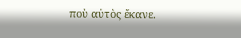ποὺ αὐτὸς ἔκανε.